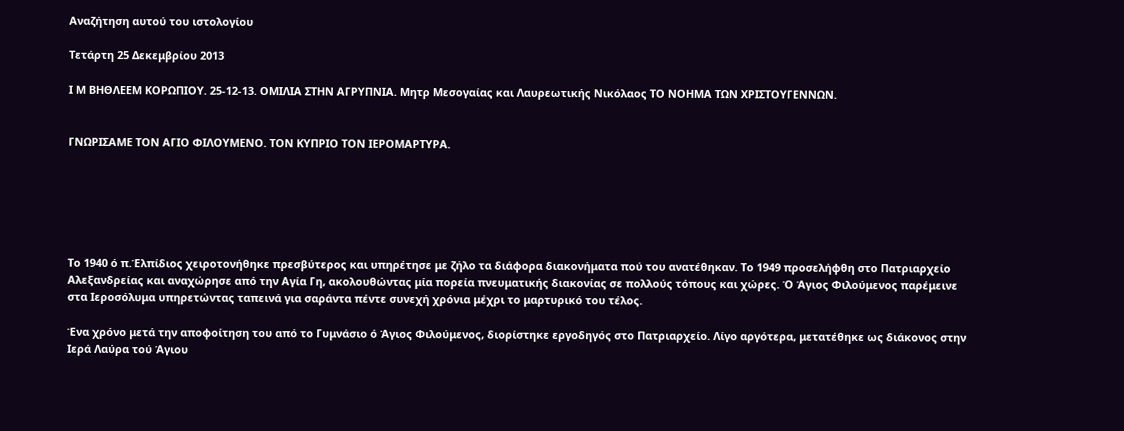Αναζήτηση αυτού του ιστολογίου

Τετάρτη 25 Δεκεμβρίου 2013

Ι Μ ΒΗΘΛΕΕΜ ΚΟΡΩΠΙΟΥ. 25-12-13. ΟΜΙΛΙΑ ΣΤΗΝ ΑΓΡΥΠΝΙΑ. Μητρ Μεσογαίας και Λαυρεωτικής Νικόλαος ΤΟ ΝΟΗΜΑ ΤΩΝ ΧΡΙΣΤΟΥΓΕΝΝΩΝ.


ΓΝΩΡΙΣΑΜΕ ΤΟΝ ΑΓΙΟ ΦΙΛΟΥΜΕΝΟ. ΤΟΝ ΚΥΠΡΙΟ ΤΟΝ ΙΕΡΟΜΑΡΤΥΡΑ.






Το 1940 ό π.Έλπίδιος χειροτονήθηκε πρεσβύτερος και υπηρέτησε με ζήλο τα διάφορα διακονήματα πού του ανατέθηκαν. Το 1949 προσελήφθη στο Πατριαρχείο Αλεξανδρείας και αναχώρησε από την Αγία Γη, ακολουθώντας μία πορεία πνευματικής διακονίας σε πολλούς τόπους και χώρες. Ό Άγιος Φιλούμενος παρέμεινε στα Ιεροσόλυμα υπηρετώντας ταπεινά για σαράντα πέντε συνεχή χρόνια μέχρι το μαρτυρικό του τέλος.

Ένα χρόνο μετά την αποφοίτηση του από το Γυμνάσιο ό Άγιος Φιλούμενος, διορίστηκε εργοδηγός στο Πατριαρχείο. Λίγο αργότερα, μετατέθηκε ως διάκονος στην Ιερά Λαύρα τού Άγιου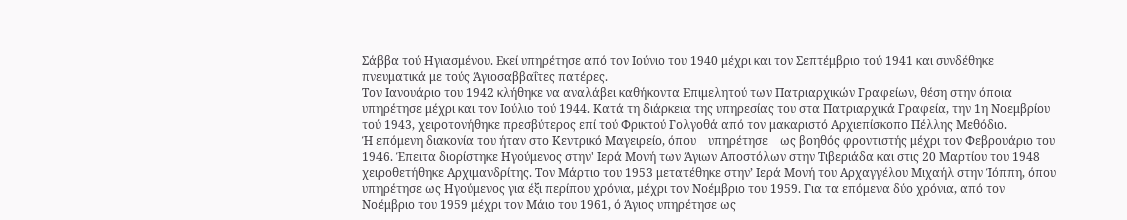Σάββα τού Ηγιασμένου. Εκεί υπηρέτησε από τον Ιούνιο του 1940 μέχρι και τον Σεπτέμβριο τού 1941 και συνδέθηκε πνευματικά με τούς Άγιοσαββαΐτες πατέρες.
Τον Ιανουάριο του 1942 κλήθηκε να αναλάβει καθήκοντα Επιμελητού των Πατριαρχικών Γραφείων, θέση στην όποια υπηρέτησε μέχρι και τον Ιούλιο τού 1944. Κατά τη διάρκεια της υπηρεσίας του στα Πατριαρχικά Γραφεία, την 1η Νοεμβρίου τού 1943, χειροτονήθηκε πρεσβύτερος επί τού Φρικτού Γολγοθά από τον μακαριστό Αρχιεπίσκοπο Πέλλης Μεθόδιο.
Ή επόμενη διακονία του ήταν στο Κεντρικό Μαγειρείο, όπου    υπηρέτησε    ως βοηθός φροντιστής μέχρι τον Φεβρουάριο του 1946. Έπειτα διορίστηκε Ηγούμενος στην' Ιερά Μονή των Άγιων Αποστόλων στην Τιβεριάδα και στις 20 Μαρτίου του 1948 χειροθετήθηκε Αρχιμανδρίτης. Τον Μάρτιο του 1953 μετατέθηκε στην’ Ιερά Μονή του Αρχαγγέλου Μιχαήλ στην Ίόππη, όπου υπηρέτησε ως Ηγούμενος για έξι περίπου χρόνια, μέχρι τον Νοέμβριο του 1959. Για τα επόμενα δύο χρόνια, από τον Νοέμβριο του 1959 μέχρι τον Μάιο του 1961, ό Άγιος υπηρέτησε ως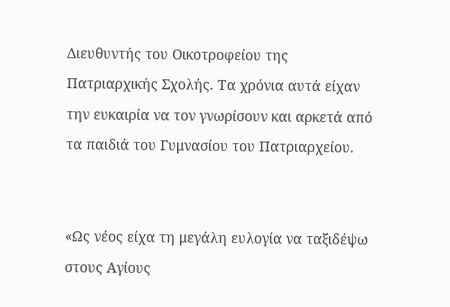Διευθυντής του Οικοτροφείου της Πατριαρχικής Σχολής. Τα χρόνια αυτά είχαν την ευκαιρία να τον γνωρίσουν και αρκετά από τα παιδιά του Γυμνασίου του Πατριαρχείου.


«Ως νέος είχα τη μεγάλη ευλογία να ταξιδέψω στους Αγίους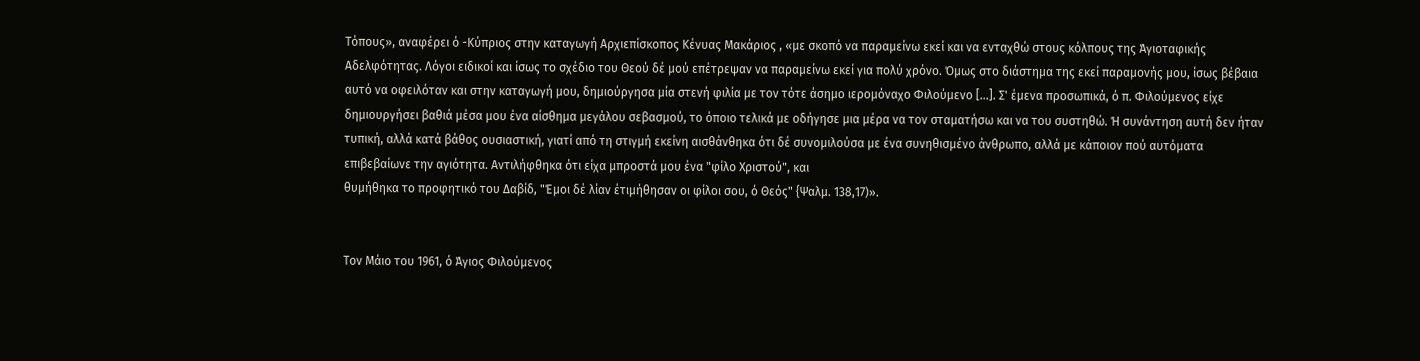Τόπους», αναφέρει ό -Κύπριος στην καταγωγή Αρχιεπίσκοπος Κένυας Μακάριος , «με σκοπό να παραμείνω εκεί και να ενταχθώ στους κόλπους της Άγιοταφικής Αδελφότητας. Λόγοι ειδικοί και ίσως το σχέδιο του Θεού δέ μού επέτρεψαν να παραμείνω εκεί για πολύ χρόνο. Όμως στο διάστημα της εκεί παραμονής μου, ίσως βέβαια αυτό να οφειλόταν και στην καταγωγή μου, δημιούργησα μία στενή φιλία με τον τότε άσημο ιερομόναχο Φιλούμενο [...]. Σ' έμενα προσωπικά, ό π. Φιλούμενος είχε δημιουργήσει βαθιά μέσα μου ένα αίσθημα μεγάλου σεβασμού, το όποιο τελικά με οδήγησε μια μέρα να τον σταματήσω και να του συστηθώ. Ή συνάντηση αυτή δεν ήταν τυπική, αλλά κατά βάθος ουσιαστική, γιατί από τη στιγμή εκείνη αισθάνθηκα ότι δέ συνομιλούσα με ένα συνηθισμένο άνθρωπο, αλλά με κάποιον πού αυτόματα επιβεβαίωνε την αγιότητα. Αντιλήφθηκα ότι είχα μπροστά μου ένα "φίλο Χριστού", και
θυμήθηκα το προφητικό του Δαβίδ, "Έμοι δέ λίαν έτιμήθησαν οι φίλοι σου, ό Θεός" {Ψαλμ. 138,17)».


Τον Μάιο του 1961, ό Άγιος Φιλούμενος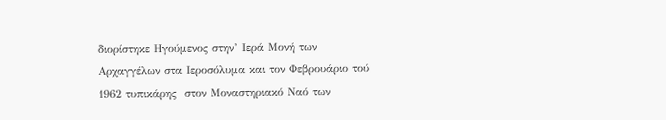διορίστηκε Ηγούμενος στην’ Ιερά Μονή των Αρχαγγέλων στα Ιεροσόλυμα και τον Φεβρουάριο τού 1962 τυπικάρης  στον Μοναστηριακό Ναό των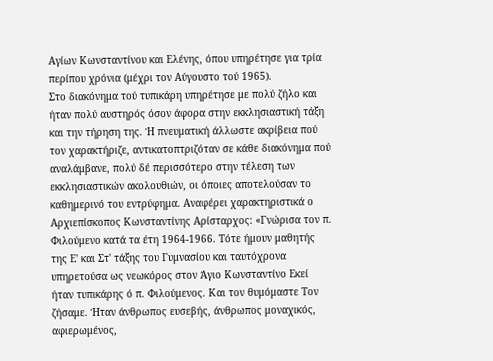Αγίων Κωνσταντίνου και Ελένης, όπου υπηρέτησε για τρία περίπου χρόνια (μέχρι τον Αύγουστο τού 1965).
Στο διακόνημα τού τυπικάρη υπηρέτησε με πολύ ζήλο και ήταν πολύ αυστηρός όσον άφορα στην εκκλησιαστική τάξη και την τήρηση της. Ή πνευματική άλλωστε ακρίβεια πού τον χαρακτήριζε, αντικατοπτριζόταν σε κάθε διακόνημα πού αναλάμβανε, πολύ δέ περισσότερο στην τέλεση των εκκλησιαστικών ακολουθιών, οι όποιες αποτελούσαν το καθημερινό του εντρύφημα. Αναφέρει χαρακτηριστικά ο Αρχιεπίσκοπος Κωνσταντίνης Αρίσταρχος: «Γνώρισα τον π. Φιλούμενο κατά τα έτη 1964-1966. Τότε ήμουν μαθητής της Ε' και Στ' τάξης του Γυμνασίου και ταυτόχρονα υπηρετούσα ως νεωκόρος στον Άγιο Κωνσταντίνο Εκεί ήταν τυπικάρης ό π. Φιλούμενος. Και τον θυμόμαστε Τον ζήσαμε. Ήταν άνθρωπος ευσεβής, άνθρωπος μοναχικός, αφιερωμένος,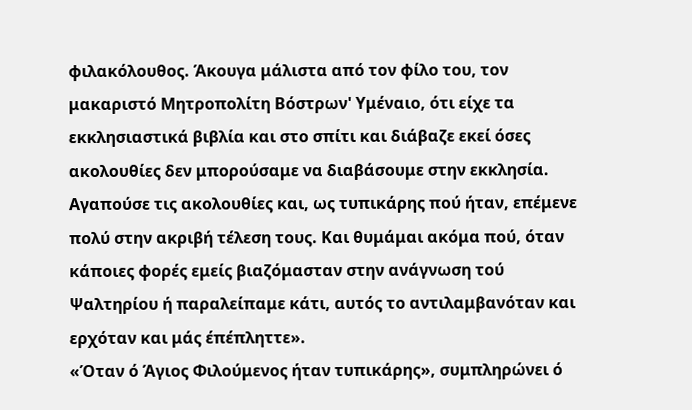φιλακόλουθος. Άκουγα μάλιστα από τον φίλο του, τον μακαριστό Μητροπολίτη Βόστρων' Υμέναιο, ότι είχε τα εκκλησιαστικά βιβλία και στο σπίτι και διάβαζε εκεί όσες ακολουθίες δεν μπορούσαμε να διαβάσουμε στην εκκλησία. Αγαπούσε τις ακολουθίες και, ως τυπικάρης πού ήταν, επέμενε πολύ στην ακριβή τέλεση τους. Και θυμάμαι ακόμα πού, όταν κάποιες φορές εμείς βιαζόμασταν στην ανάγνωση τού Ψαλτηρίου ή παραλείπαμε κάτι, αυτός το αντιλαμβανόταν και ερχόταν και μάς έπέπληττε».
«Όταν ό Άγιος Φιλούμενος ήταν τυπικάρης», συμπληρώνει ό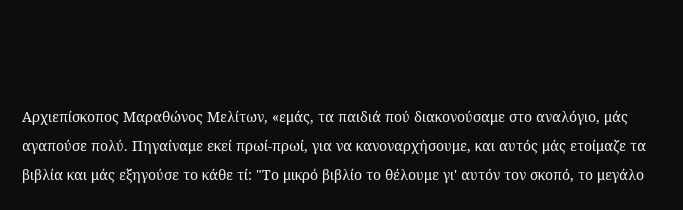Αρχιεπίσκοπος Μαραθώνος Μελίτων, «εμάς, τα παιδιά πού διακονούσαμε στο αναλόγιο, μάς αγαπούσε πολύ. Πηγαίναμε εκεί πρωί-πρωί, για να κανοναρχήσουμε, και αυτός μάς ετοίμαζε τα βιβλία και μάς εξηγούσε το κάθε τί: "Το μικρό βιβλίο το θέλουμε γι' αυτόν τον σκοπό, το μεγάλο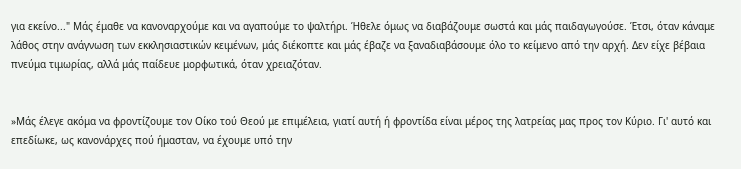για εκείνο..." Μάς έμαθε να κανοναρχούμε και να αγαπούμε το ψαλτήρι. Ήθελε όμως να διαβάζουμε σωστά και μάς παιδαγωγούσε. Έτσι, όταν κάναμε λάθος στην ανάγνωση των εκκλησιαστικών κειμένων, μάς διέκοπτε και μάς έβαζε να ξαναδιαβάσουμε όλο το κείμενο από την αρχή. Δεν είχε βέβαια πνεύμα τιμωρίας, αλλά μάς παίδευε μορφωτικά, όταν χρειαζόταν.


»Μάς έλεγε ακόμα να φροντίζουμε τον Οίκο τού Θεού με επιμέλεια, γιατί αυτή ή φροντίδα είναι μέρος της λατρείας μας προς τον Κύριο. Γι' αυτό και επεδίωκε, ως κανονάρχες πού ήμασταν, να έχουμε υπό την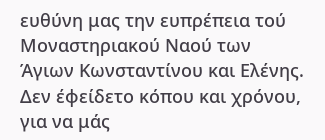ευθύνη μας την ευπρέπεια τού Μοναστηριακού Ναού των Άγιων Κωνσταντίνου και Ελένης. Δεν έφείδετο κόπου και χρόνου, για να μάς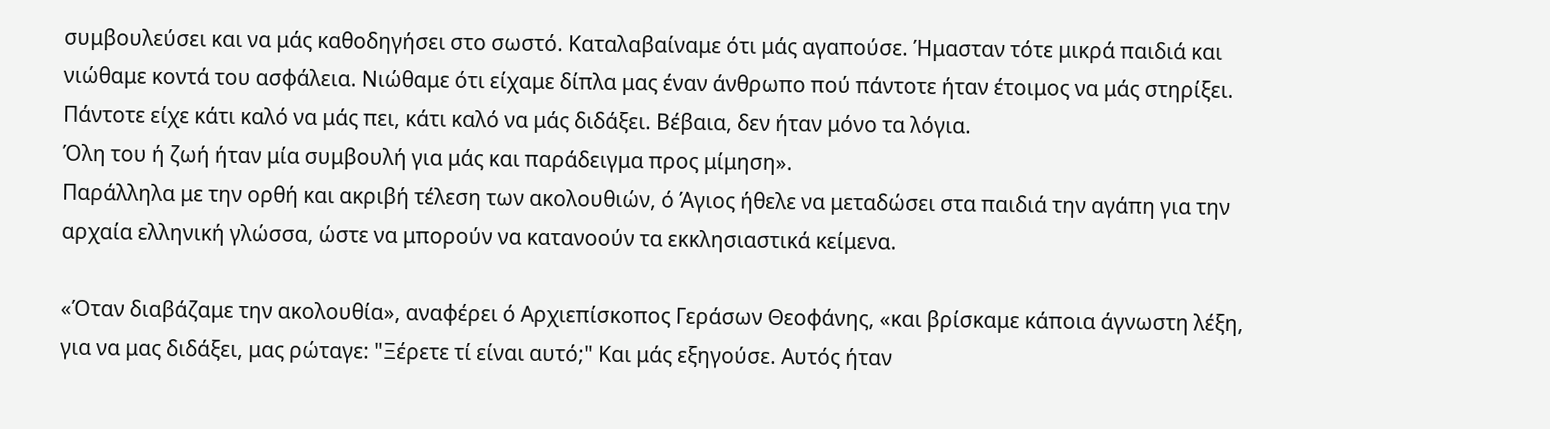συμβουλεύσει και να μάς καθοδηγήσει στο σωστό. Καταλαβαίναμε ότι μάς αγαπούσε. Ήμασταν τότε μικρά παιδιά και νιώθαμε κοντά του ασφάλεια. Νιώθαμε ότι είχαμε δίπλα μας έναν άνθρωπο πού πάντοτε ήταν έτοιμος να μάς στηρίξει. Πάντοτε είχε κάτι καλό να μάς πει, κάτι καλό να μάς διδάξει. Βέβαια, δεν ήταν μόνο τα λόγια.
Όλη του ή ζωή ήταν μία συμβουλή για μάς και παράδειγμα προς μίμηση».
Παράλληλα με την ορθή και ακριβή τέλεση των ακολουθιών, ό Άγιος ήθελε να μεταδώσει στα παιδιά την αγάπη για την αρχαία ελληνική γλώσσα, ώστε να μπορούν να κατανοούν τα εκκλησιαστικά κείμενα.

«Όταν διαβάζαμε την ακολουθία», αναφέρει ό Αρχιεπίσκοπος Γεράσων Θεοφάνης, «και βρίσκαμε κάποια άγνωστη λέξη, για να μας διδάξει, μας ρώταγε: "Ξέρετε τί είναι αυτό;" Και μάς εξηγούσε. Αυτός ήταν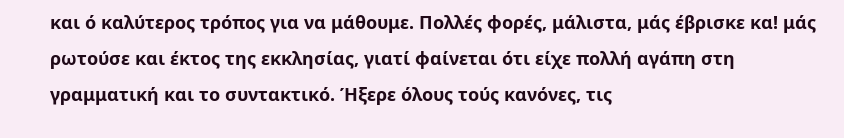και ό καλύτερος τρόπος για να μάθουμε. Πολλές φορές, μάλιστα, μάς έβρισκε κα! μάς ρωτούσε και έκτος της εκκλησίας, γιατί φαίνεται ότι είχε πολλή αγάπη στη γραμματική και το συντακτικό. Ήξερε όλους τούς κανόνες, τις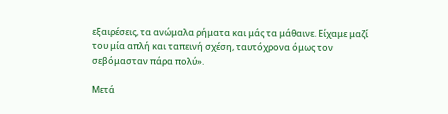εξαιρέσεις, τα ανώμαλα ρήματα και μάς τα μάθαινε. Είχαμε μαζί του μία απλή και ταπεινή σχέση, ταυτόχρονα όμως τον σεβόμασταν πάρα πολύ».

Μετά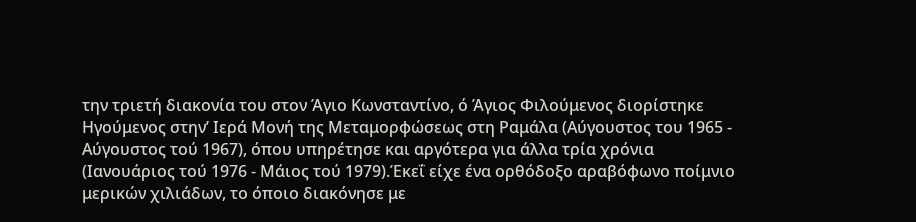την τριετή διακονία του στον Άγιο Κωνσταντίνο, ό Άγιος Φιλούμενος διορίστηκε Ηγούμενος στην’ Ιερά Μονή της Μεταμορφώσεως στη Ραμάλα (Αύγουστος του 1965 - Αύγουστος τού 1967), όπου υπηρέτησε και αργότερα για άλλα τρία χρόνια (Ιανουάριος τού 1976 - Μάιος τού 1979).Έκεΐ είχε ένα ορθόδοξο αραβόφωνο ποίμνιο μερικών χιλιάδων, το όποιο διακόνησε με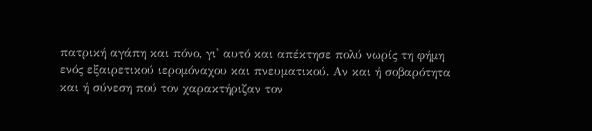πατρική αγάπη και πόνο, γι' αυτό και απέκτησε πολύ νωρίς τη φήμη ενός εξαιρετικού ιερομόναχου και πνευματικού. Αν και ή σοβαρότητα και ή σύνεση πού τον χαρακτήριζαν τον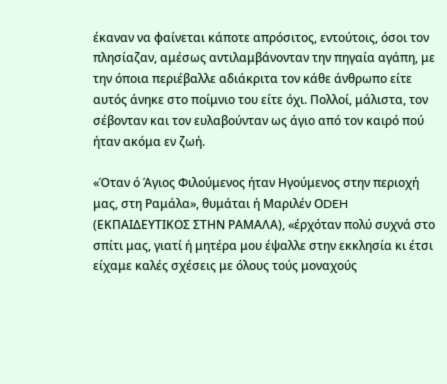έκαναν να φαίνεται κάποτε απρόσιτος, εντούτοις, όσοι τον πλησίαζαν, αμέσως αντιλαμβάνονταν την πηγαία αγάπη, με την όποια περιέβαλλε αδιάκριτα τον κάθε άνθρωπο είτε αυτός άνηκε στο ποίμνιο του είτε όχι. Πολλοί, μάλιστα, τον σέβονταν και τον ευλαβούνταν ως άγιο από τον καιρό πού ήταν ακόμα εν ζωή.

«Όταν ό Άγιος Φιλούμενος ήταν Ηγούμενος στην περιοχή μας, στη Ραμάλα», θυμάται ή Μαριλέν ΟDEH (ΕΚΠΑΙΔΕΥΤΙΚΟΣ ΣΤΗΝ ΡΑΜΑΛΑ), «έρχόταν πολύ συχνά στο σπίτι μας, γιατί ή μητέρα μου έψαλλε στην εκκλησία κι έτσι είχαμε καλές σχέσεις με όλους τούς μοναχούς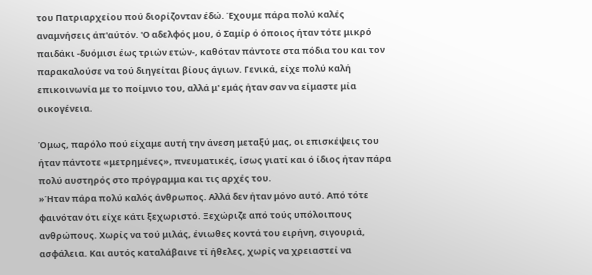του Πατριαρχείου πού διορίζονταν έδώ. Έχουμε πάρα πολύ καλές αναμνήσεις άπ'αύτόν. 'Ο αδελφός μου, ό Σαμίρ ό όποιος ήταν τότε μικρό παιδάκι -δυόμισι έως τριών ετών-, καθόταν πάντοτε στα πόδια του και τον παρακαλούσε να τού διηγείται βίους άγιων. Γενικά, είχε πολύ καλή επικοινωνία με το ποίμνιο του, αλλά μ' εμάς ήταν σαν να είμαστε μία οικογένεια.

Όμως, παρόλο πού είχαμε αυτή την άνεση μεταξύ μας, οι επισκέψεις του ήταν πάντοτε «μετρημένες», πνευματικές, ίσως γιατί και ό ίδιος ήταν πάρα πολύ αυστηρός στο πρόγραμμα και τις αρχές του.
»Ήταν πάρα πολύ καλός άνθρωπος. Αλλά δεν ήταν μόνο αυτό. Από τότε φαινόταν ότι είχε κάτι ξεχωριστό. Ξεχώριζε από τούς υπόλοιπους ανθρώπους. Χωρίς να τού μιλάς, ένιωθες κοντά του ειρήνη, σιγουριά, ασφάλεια. Και αυτός καταλάβαινε τί ήθελες, χωρίς να χρειαστεί να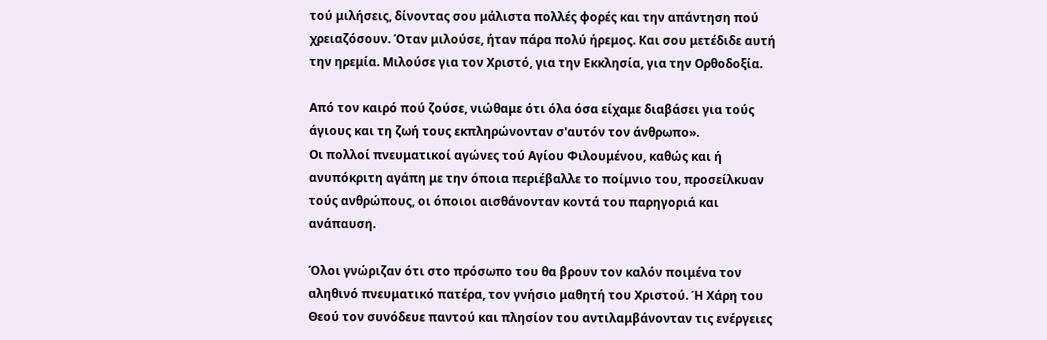τού μιλήσεις, δίνοντας σου μάλιστα πολλές φορές και την απάντηση πού χρειαζόσουν. Όταν μιλούσε, ήταν πάρα πολύ ήρεμος. Και σου μετέδιδε αυτή την ηρεμία. Μιλούσε για τον Χριστό, για την Εκκλησία, για την Ορθοδοξία.

Από τον καιρό πού ζούσε, νιώθαμε ότι όλα όσα είχαμε διαβάσει για τούς άγιους και τη ζωή τους εκπληρώνονταν σ'αυτόν τον άνθρωπο».
Οι πολλοί πνευματικοί αγώνες τού Αγίου Φιλουμένου, καθώς και ή ανυπόκριτη αγάπη με την όποια περιέβαλλε το ποίμνιο του, προσείλκυαν τούς ανθρώπους, οι όποιοι αισθάνονταν κοντά του παρηγοριά και ανάπαυση.

Όλοι γνώριζαν ότι στο πρόσωπο του θα βρουν τον καλόν ποιμένα τον αληθινό πνευματικό πατέρα, τον γνήσιο μαθητή του Χριστού. Ή Χάρη του Θεού τον συνόδευε παντού και πλησίον του αντιλαμβάνονταν τις ενέργειες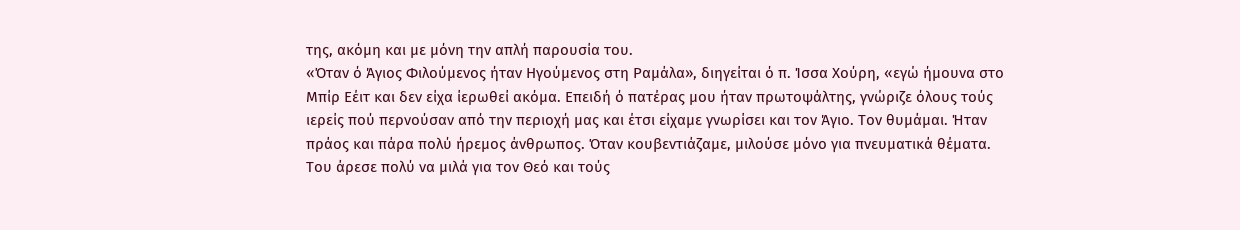της, ακόμη και με μόνη την απλή παρουσία του.
«Όταν ό Άγιος Φιλούμενος ήταν Ηγούμενος στη Ραμάλα», διηγείται ό π. Ίσσα Χούρη, «εγώ ήμουνα στο Μπίρ Εέιτ και δεν είχα ίερωθεί ακόμα. Επειδή ό πατέρας μου ήταν πρωτοψάλτης, γνώριζε όλους τούς ιερείς πού περνούσαν από την περιοχή μας και έτσι είχαμε γνωρίσει και τον Άγιο. Τον θυμάμαι. Ήταν πράος και πάρα πολύ ήρεμος άνθρωπος. Όταν κουβεντιάζαμε, μιλούσε μόνο για πνευματικά θέματα. Του άρεσε πολύ να μιλά για τον Θεό και τούς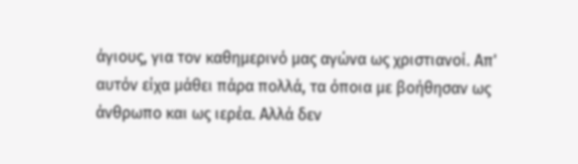άγιους, για τον καθημερινό μας αγώνα ως χριστιανοί. Απ' αυτόν είχα μάθει πάρα πολλά, τα όποια με βοήθησαν ως άνθρωπο και ως ιερέα. Αλλά δεν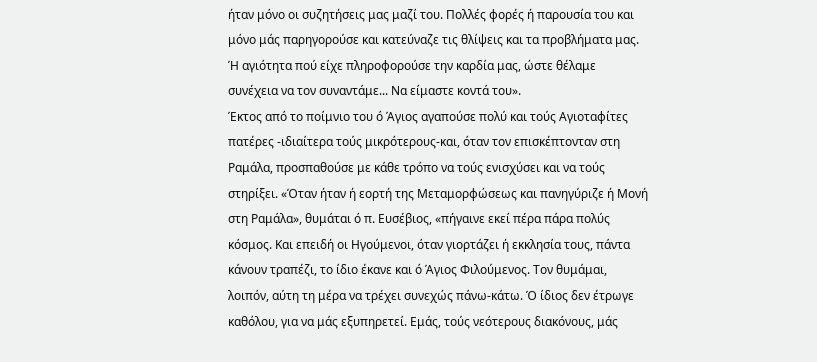ήταν μόνο οι συζητήσεις μας μαζί του. Πολλές φορές ή παρουσία του και μόνο μάς παρηγορούσε και κατεύναζε τις θλίψεις και τα προβλήματα μας. Ή αγιότητα πού είχε πληροφορούσε την καρδία μας, ώστε θέλαμε συνέχεια να τον συναντάμε... Να είμαστε κοντά του».
Έκτος από το ποίμνιο του ό Άγιος αγαπούσε πολύ και τούς Αγιοταφίτες πατέρες -ιδιαίτερα τούς μικρότερους-και, όταν τον επισκέπτονταν στη Ραμάλα, προσπαθούσε με κάθε τρόπο να τούς ενισχύσει και να τούς στηρίξει. «Όταν ήταν ή εορτή της Μεταμορφώσεως και πανηγύριζε ή Μονή στη Ραμάλα», θυμάται ό π. Ευσέβιος, «πήγαινε εκεί πέρα πάρα πολύς κόσμος. Και επειδή οι Ηγούμενοι, όταν γιορτάζει ή εκκλησία τους, πάντα κάνουν τραπέζι, το ίδιο έκανε και ό Άγιος Φιλούμενος. Τον θυμάμαι, λοιπόν, αύτη τη μέρα να τρέχει συνεχώς πάνω-κάτω. Ό ίδιος δεν έτρωγε καθόλου, για να μάς εξυπηρετεί. Εμάς, τούς νεότερους διακόνους, μάς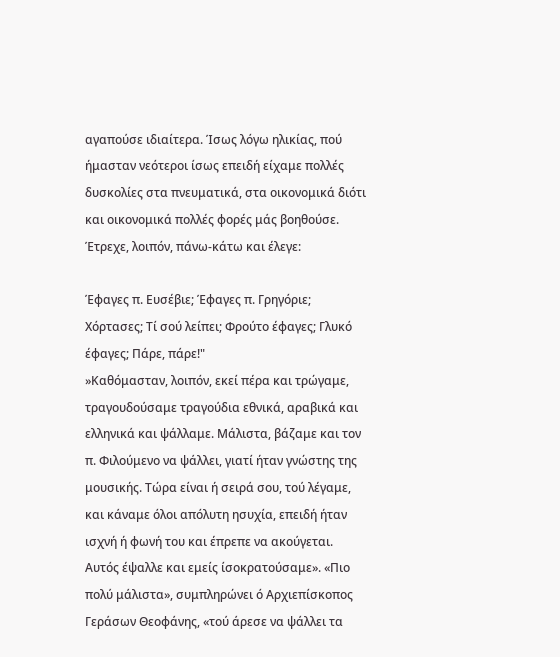αγαπούσε ιδιαίτερα. Ίσως λόγω ηλικίας, πού ήμασταν νεότεροι ίσως επειδή είχαμε πολλές δυσκολίες στα πνευματικά, στα οικονομικά διότι και οικονομικά πολλές φορές μάς βοηθούσε. Έτρεχε, λοιπόν, πάνω-κάτω και έλεγε:

Έφαγες π. Ευσέβιε; Έφαγες π. Γρηγόριε; Χόρτασες; Τί σού λείπει; Φρούτο έφαγες; Γλυκό έφαγες; Πάρε, πάρε!"
»Καθόμασταν, λοιπόν, εκεί πέρα και τρώγαμε, τραγουδούσαμε τραγούδια εθνικά, αραβικά και ελληνικά και ψάλλαμε. Μάλιστα, βάζαμε και τον π. Φιλούμενο να ψάλλει, γιατί ήταν γνώστης της μουσικής. Τώρα είναι ή σειρά σου, τού λέγαμε, και κάναμε όλοι απόλυτη ησυχία, επειδή ήταν ισχνή ή φωνή του και έπρεπε να ακούγεται. Αυτός έψαλλε και εμείς ίσοκρατούσαμε». «Πιο πολύ μάλιστα», συμπληρώνει ό Αρχιεπίσκοπος Γεράσων Θεοφάνης, «τού άρεσε να ψάλλει τα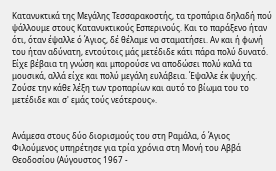Κατανυκτικά της Μεγάλης Τεσσαρακοστής, τα τροπάρια δηλαδή πού ψάλλουμε στους Κατανυκτικούς Εσπερινούς. Και το παράξενο ήταν ότι, όταν έψαλλε ό Άγιος, δέ θέλαμε να σταματήσει. Αν και ή φωνή του ήταν αδύνατη, εντούτοις μάς μετέδιδε κάτι πάρα πολύ δυνατό. Είχε βέβαια τη γνώση και μπορούσε να αποδώσει πολύ καλά τα μουσικά, αλλά είχε και πολύ μεγάλη ευλάβεια. Έψαλλε έκ ψυχής. Ζούσε την κάθε λέξη των τροπαρίων και αυτό το βίωμα του το μετέδιδε και σ' εμάς τούς νεότερους».


Ανάμεσα στους δύο διορισμούς του στη Ραμάλα, ό Άγιος Φιλούμενος υπηρέτησε για τρία χρόνια στη Μονή του Αββά Θεοδοσίου (Αύγουστος 1967 -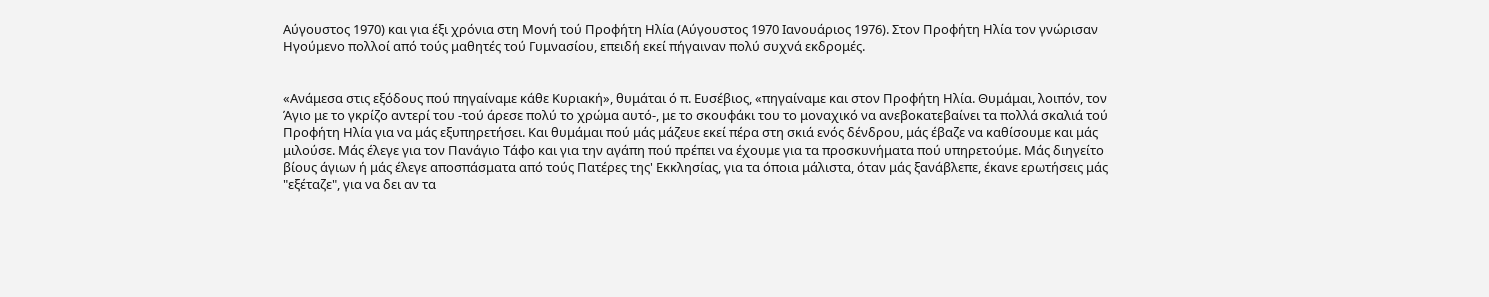Αύγουστος 1970) και για έξι χρόνια στη Μονή τού Προφήτη Ηλία (Αύγουστος 1970 Ιανουάριος 1976). Στον Προφήτη Ηλία τον γνώρισαν Ηγούμενο πολλοί από τούς μαθητές τού Γυμνασίου, επειδή εκεί πήγαιναν πολύ συχνά εκδρομές.


«Ανάμεσα στις εξόδους πού πηγαίναμε κάθε Κυριακή», θυμάται ό π. Ευσέβιος, «πηγαίναμε και στον Προφήτη Ηλία. Θυμάμαι, λοιπόν, τον Άγιο με το γκρίζο αντερί του -τού άρεσε πολύ το χρώμα αυτό-, με το σκουφάκι του το μοναχικό να ανεβοκατεβαίνει τα πολλά σκαλιά τού Προφήτη Ηλία για να μάς εξυπηρετήσει. Και θυμάμαι πού μάς μάζευε εκεί πέρα στη σκιά ενός δένδρου, μάς έβαζε να καθίσουμε και μάς μιλούσε. Μάς έλεγε για τον Πανάγιο Τάφο και για την αγάπη πού πρέπει να έχουμε για τα προσκυνήματα πού υπηρετούμε. Μάς διηγείτο βίους άγιων ή μάς έλεγε αποσπάσματα από τούς Πατέρες της' Εκκλησίας, για τα όποια μάλιστα, όταν μάς ξανάβλεπε, έκανε ερωτήσεις μάς "εξέταζε", για να δει αν τα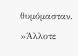θυμόμασταν.
»Άλλοτε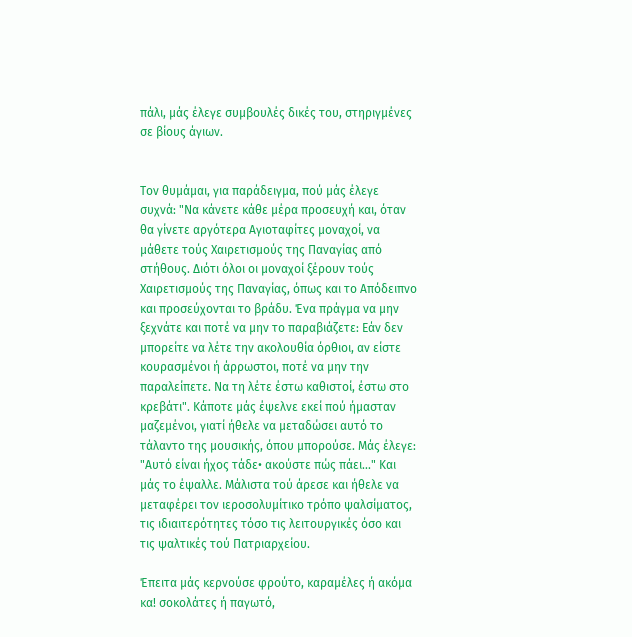πάλι, μάς έλεγε συμβουλές δικές του, στηριγμένες σε βίους άγιων.


Τον θυμάμαι, για παράδειγμα, πού μάς έλεγε συχνά: "Να κάνετε κάθε μέρα προσευχή και, όταν θα γίνετε αργότερα Αγιοταφίτες μοναχοί, να μάθετε τούς Χαιρετισμούς της Παναγίας από στήθους. Διότι όλοι οι μοναχοί ξέρουν τούς Χαιρετισμούς της Παναγίας, όπως και το Απόδειπνο και προσεύχονται το βράδυ. Ένα πράγμα να μην ξεχνάτε και ποτέ να μην το παραβιάζετε: Εάν δεν μπορείτε να λέτε την ακολουθία όρθιοι, αν είστε κουρασμένοι ή άρρωστοι, ποτέ να μην την παραλείπετε. Να τη λέτε έστω καθιστοί, έστω στο κρεβάτι". Κάποτε μάς έψελνε εκεί πού ήμασταν μαζεμένοι, γιατί ήθελε να μεταδώσει αυτό το τάλαντο της μουσικής, όπου μπορούσε. Μάς έλεγε: "Αυτό είναι ήχος τάδε• ακούστε πώς πάει..." Και μάς το έψαλλε. Μάλιστα τού άρεσε και ήθελε να μεταφέρει τον ιεροσολυμίτικο τρόπο ψαλσίματος, τις ιδιαιτερότητες τόσο τις λειτουργικές όσο και τις ψαλτικές τού Πατριαρχείου.

Έπειτα μάς κερνούσε φρούτο, καραμέλες ή ακόμα κα! σοκολάτες ή παγωτό,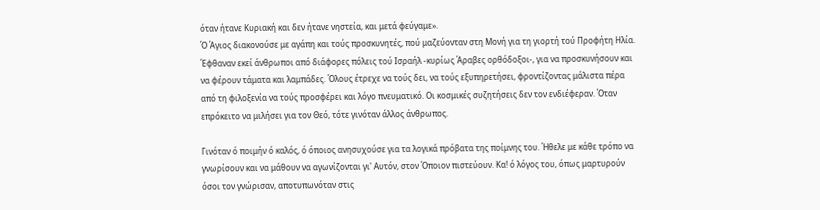όταν ήτανε Κυριακή και δεν ήτανε νηστεία, και μετά φεύγαμε».
Ό Άγιος διακονούσε με αγάπη και τούς προσκυνητές, πού μαζεύονταν στη Μονή για τη γιορτή τού Προφήτη Ηλία. Έφθαναν εκεί άνθρωποι από διάφορες πόλεις τού Ισραήλ -κυρίως Άραβες ορθόδοξοι-, για να προσκυνήσουν και να φέρουν τάματα και λαμπάδες. Όλους έτρεχε να τούς δει, να τούς εξυπηρετήσει, φροντίζοντας μάλιστα πέρα από τη φιλοξενία να τούς προσφέρει και λόγο πνευματικό. Οι κοσμικές συζητήσεις δεν τον ενδιέφεραν. Όταν επρόκειτο να μιλήσει για τον Θεό, τότε γινόταν άλλος άνθρωπος.

Γινόταν ό ποιμήν ό καλός, ό όποιος ανησυχούσε για τα λογικά πρόβατα της ποίμνης του. Ήθελε με κάθε τρόπο να γνωρίσουν και να μάθουν να αγωνίζονται γι' Αυτόν, στον Όποιον πιστεύουν. Κα! ό λόγος του, όπως μαρτυρούν όσοι τον γνώρισαν, αποτυπωνόταν στις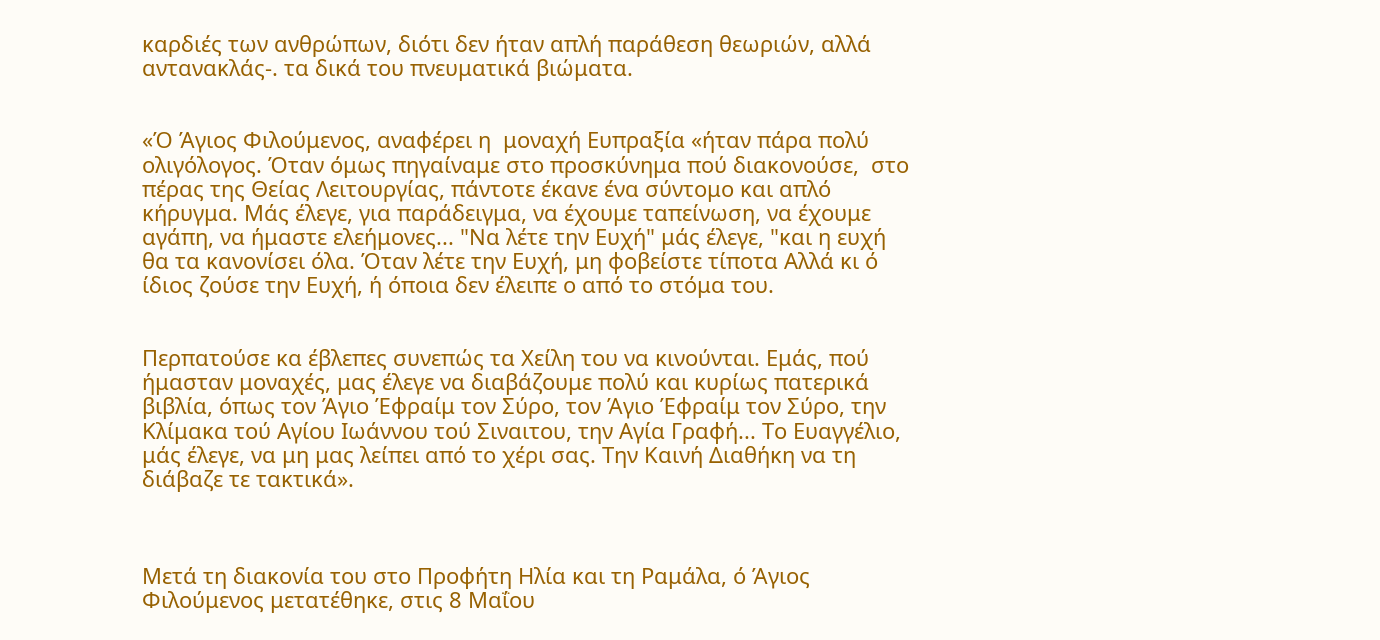καρδιές των ανθρώπων, διότι δεν ήταν απλή παράθεση θεωριών, αλλά αντανακλάς-. τα δικά του πνευματικά βιώματα.


«Ό Άγιος Φιλούμενος, αναφέρει η  μοναχή Ευπραξία «ήταν πάρα πολύ ολιγόλογος. Όταν όμως πηγαίναμε στο προσκύνημα πού διακονούσε,  στο πέρας της Θείας Λειτουργίας, πάντοτε έκανε ένα σύντομο και απλό κήρυγμα. Μάς έλεγε, για παράδειγμα, να έχουμε ταπείνωση, να έχουμε αγάπη, να ήμαστε ελεήμονες... "Να λέτε την Ευχή" μάς έλεγε, "και η ευχή  θα τα κανονίσει όλα. Όταν λέτε την Ευχή, μη φοβείστε τίποτα Αλλά κι ό ίδιος ζούσε την Ευχή, ή όποια δεν έλειπε ο από το στόμα του.


Περπατούσε κα έβλεπες συνεπώς τα Χείλη του να κινούνται. Εμάς, πού ήμασταν μοναχές, μας έλεγε να διαβάζουμε πολύ και κυρίως πατερικά βιβλία, όπως τον Άγιο Έφραίμ τον Σύρο, τον Άγιο Έφραίμ τον Σύρο, την Κλίμακα τού Αγίου Ιωάννου τού Σιναιτου, την Αγία Γραφή... Το Ευαγγέλιο, μάς έλεγε, να μη μας λείπει από το χέρι σας. Την Καινή Διαθήκη να τη διάβαζε τε τακτικά».



Μετά τη διακονία του στο Προφήτη Ηλία και τη Ραμάλα, ό Άγιος Φιλούμενος μετατέθηκε, στις 8 Μαΐου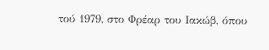τού 1979, στο Φρέαρ του Ιακώβ, όπου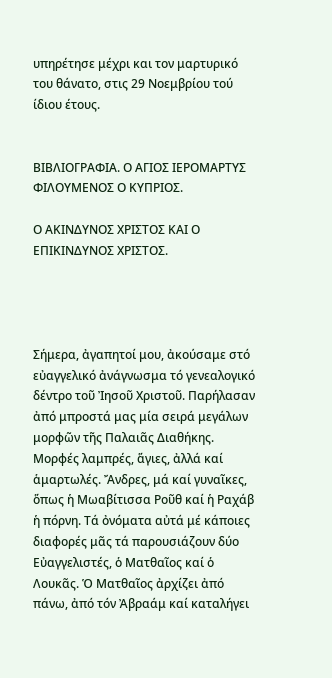υπηρέτησε μέχρι και τον μαρτυρικό του θάνατο, στις 29 Νοεμβρίου τού ίδιου έτους.


ΒΙΒΛΙΟΓΡΑΦΙΑ. Ο ΑΓΙΟΣ ΙΕΡΟΜΑΡΤΥΣ ΦΙΛΟΥΜΕΝΟΣ Ο ΚΥΠΡΙΟΣ.

Ο ΑΚΙΝΔΥΝΟΣ ΧΡΙΣΤΟΣ ΚΑΙ Ο ΕΠΙΚΙΝΔΥΝΟΣ ΧΡΙΣΤΟΣ.




Σήμερα, ἀγαπητοί μου, ἀκούσαμε στό εὐαγγελικό ἀνάγνωσμα τό γενεαλογικό δέντρο τοῦ Ἰησοῦ Χριστοῦ. Παρήλασαν ἀπό μπροστά μας μία σειρά μεγάλων μορφῶν τῆς Παλαιᾶς Διαθήκης. Μορφές λαμπρές, ἅγιες, ἀλλά καί ἁμαρτωλές. Ἄνδρες, μά καί γυναῖκες, ὅπως ἡ Μωαβίτισσα Ροῦθ καί ἡ Ραχάβ ἡ πόρνη. Τά ὀνόματα αὐτά μέ κάποιες διαφορές μᾶς τά παρουσιάζουν δύο Εὐαγγελιστές, ὁ Ματθαῖος καί ὁ Λουκᾶς. Ὁ Ματθαῖος ἀρχίζει ἀπό πάνω, ἀπό τόν Ἀβραάμ καί καταλήγει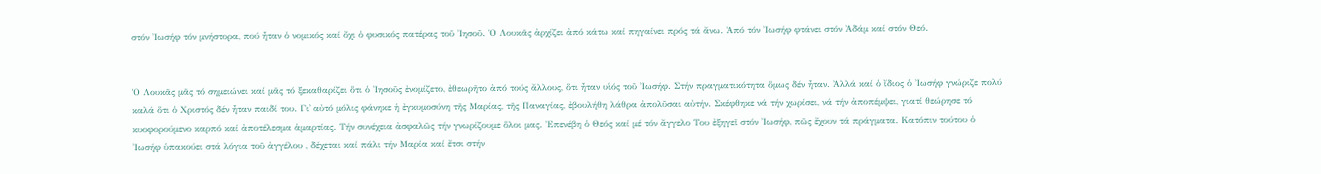στόν Ἰωσήφ τόν μνήστορα, πού ἦταν ὁ νομικός καί ὄχι ὁ φυσικός πατέρας τοῦ Ἰησοῦ. Ὁ Λουκᾶς ἀρχίζει ἀπό κάτω καί πηγαίνει πρός τά ἄνω. Ἀπό τόν Ἰωσήφ φτάνει στόν Ἀδάμ καί στόν Θεό.


Ὁ Λουκᾶς μᾶς τό σημειώνει καί μᾶς τό ξεκαθαρίζει ὅτι ὁ Ἰησοῦς ἐνομίζετο, ἐθεωρῆτο ἀπό τούς ἄλλους, ὅτι ἦταν υἱός τοῦ Ἰωσήφ. Στήν πραγματικότητα ὅμως δέν ἦταν. Ἀλλά καί ὁ ἴδιος ὁ Ἰωσήφ γνώριζε πολύ καλά ὅτι ὁ Χριστός δέν ἦταν παιδί του. Γι᾿ αὐτό μόλις φάνηκε ἡ ἐγκυμοσύνη τῆς Μαρίας, τῆς Παναγίας, ἐβουλήθη λάθρα ἀπολῦσαι αὐτήν. Σκέφθηκε νά τήν χωρίσει, νά τήν ἀποπέμψει, γιατί θεώρησε τό κυοφορούμενο καρπό καί ἀποτέλεσμα ἁμαρτίας. Τήν συνέχεια ἀσφαλῶς τήν γνωρίζουμε ὅλοι μας. Ἐπενέβη ὁ Θεός καί μέ τόν ἄγγελο Του ἐξηγεῖ στόν Ἰωσήφ, πῶς ἔχουν τά πράγματα. Κατόπιν τούτου ὁ Ἰωσήφ ὑπακούει στά λόγια τοῦ ἀγγέλου , δέχεται καί πάλι τήν Μαρία καί ἔτσι στήν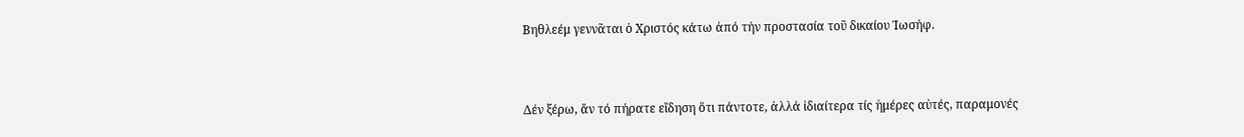Βηθλεέμ γεννᾶται ὁ Χριστός κάτω ἀπό τήν προστασία τοῦ δικαίου Ἰωσήφ.


Δέν ξέρω, ἄν τό πήρατε εἴδηση ὅτι πάντοτε, ἀλλά ἰδιαίτερα τίς ἡμέρες αὐτές, παραμονές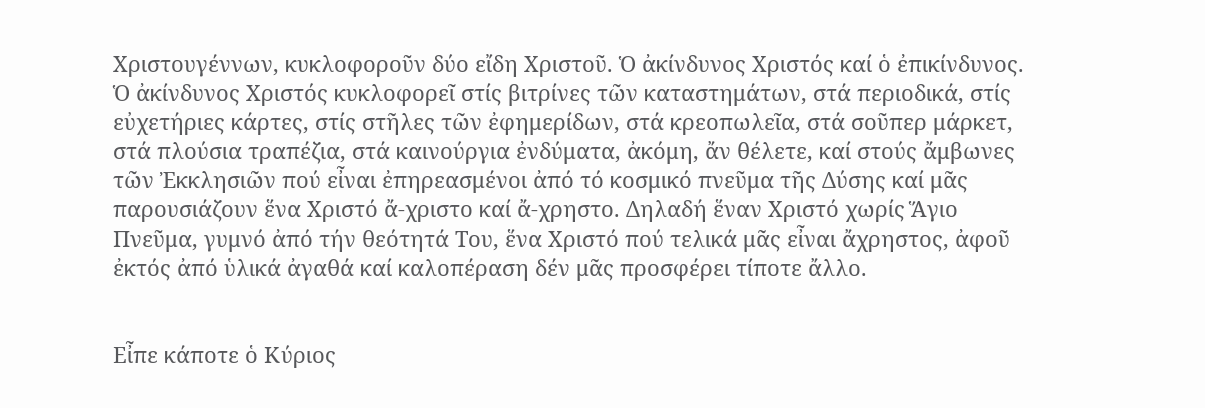Χριστουγέννων, κυκλοφοροῦν δύο εἴδη Χριστοῦ. Ὁ ἀκίνδυνος Χριστός καί ὁ ἐπικίνδυνος. Ὁ ἀκίνδυνος Χριστός κυκλοφορεῖ στίς βιτρίνες τῶν καταστημάτων, στά περιοδικά, στίς εὐχετήριες κάρτες, στίς στῆλες τῶν ἐφημερίδων, στά κρεοπωλεῖα, στά σοῦπερ μάρκετ, στά πλούσια τραπέζια, στά καινούργια ἐνδύματα, ἀκόμη, ἄν θέλετε, καί στούς ἄμβωνες τῶν Ἐκκλησιῶν πού εἶναι ἐπηρεασμένοι ἀπό τό κοσμικό πνεῦμα τῆς Δύσης καί μᾶς παρουσιάζουν ἕνα Χριστό ἄ-χριστο καί ἄ-χρηστο. Δηλαδή ἕναν Χριστό χωρίς Ἅγιο Πνεῦμα, γυμνό ἀπό τήν θεότητά Του, ἕνα Χριστό πού τελικά μᾶς εἶναι ἄχρηστος, ἀφοῦ ἐκτός ἀπό ὑλικά ἀγαθά καί καλοπέραση δέν μᾶς προσφέρει τίποτε ἄλλο.


Εἶπε κάποτε ὁ Κύριος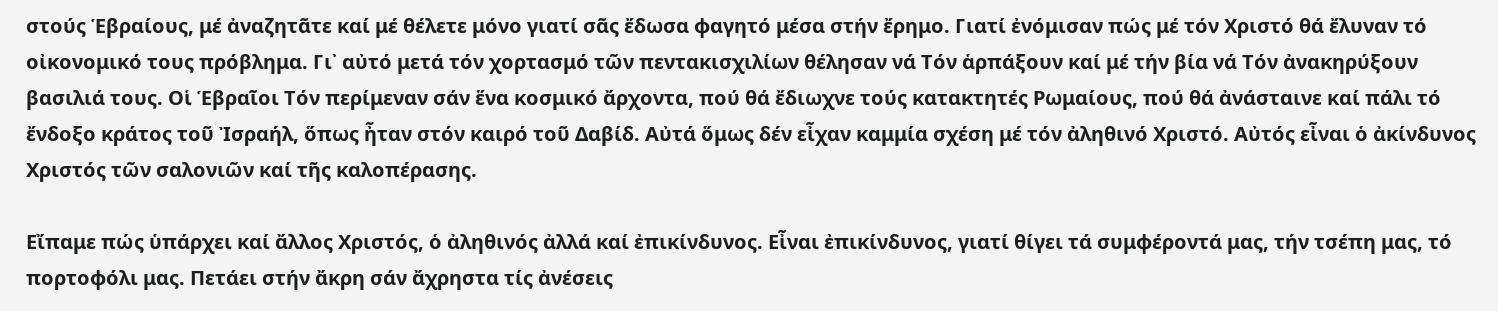στούς Ἑβραίους, μέ ἀναζητᾶτε καί μέ θέλετε μόνο γιατί σᾶς ἔδωσα φαγητό μέσα στήν ἔρημο. Γιατί ἐνόμισαν πώς μέ τόν Χριστό θά ἔλυναν τό οἰκονομικό τους πρόβλημα. Γι᾿ αὐτό μετά τόν χορτασμό τῶν πεντακισχιλίων θέλησαν νά Τόν ἁρπάξουν καί μέ τήν βία νά Τόν ἀνακηρύξουν βασιλιά τους. Οἱ Ἑβραῖοι Τόν περίμεναν σάν ἕνα κοσμικό ἄρχοντα, πού θά ἔδιωχνε τούς κατακτητές Ρωμαίους, πού θά ἀνάσταινε καί πάλι τό ἔνδοξο κράτος τοῦ Ἰσραήλ, ὅπως ἦταν στόν καιρό τοῦ Δαβίδ. Αὐτά ὅμως δέν εἶχαν καμμία σχέση μέ τόν ἀληθινό Χριστό. Αὐτός εἶναι ὁ ἀκίνδυνος Χριστός τῶν σαλονιῶν καί τῆς καλοπέρασης.

Εἴπαμε πώς ὑπάρχει καί ἄλλος Χριστός, ὁ ἀληθινός ἀλλά καί ἐπικίνδυνος. Εἶναι ἐπικίνδυνος, γιατί θίγει τά συμφέροντά μας, τήν τσέπη μας, τό πορτοφόλι μας. Πετάει στήν ἄκρη σάν ἄχρηστα τίς ἀνέσεις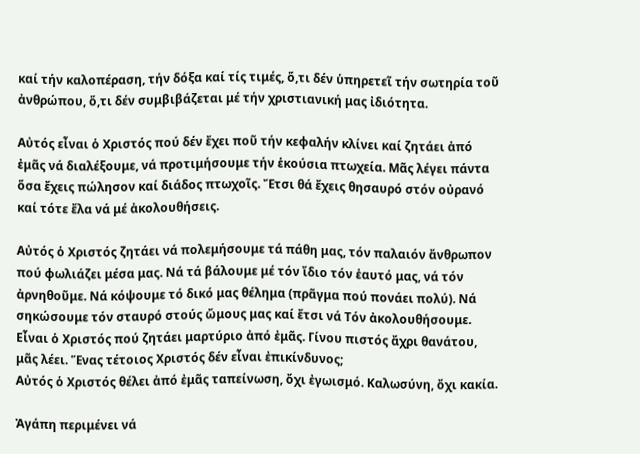καί τήν καλοπέραση, τήν δόξα καί τίς τιμές, ὅ,τι δέν ὑπηρετεῖ τήν σωτηρία τοῦ ἀνθρώπου, ὅ,τι δέν συμβιβάζεται μέ τήν χριστιανική μας ἰδιότητα.

Αὐτός εἶναι ὁ Χριστός πού δέν ἔχει ποῦ τήν κεφαλήν κλίνει καί ζητάει ἀπό ἐμᾶς νά διαλέξουμε, νά προτιμήσουμε τήν ἑκούσια πτωχεία. Μᾶς λέγει πάντα ὅσα ἔχεις πώλησον καί διάδος πτωχοῖς. Ἔτσι θά ἔχεις θησαυρό στόν οὐρανό καί τότε ἔλα νά μέ ἀκολουθήσεις.

Αὐτός ὁ Χριστός ζητάει νά πολεμήσουμε τά πάθη μας, τόν παλαιόν ἄνθρωπον πού φωλιάζει μέσα μας. Νά τά βάλουμε μέ τόν ἴδιο τόν ἑαυτό μας, νά τόν ἀρνηθοῦμε. Νά κόψουμε τό δικό μας θέλημα (πρᾶγμα πού πονάει πολύ). Νά σηκώσουμε τόν σταυρό στούς ὤμους μας καί ἔτσι νά Τόν ἀκολουθήσουμε. Εἶναι ὁ Χριστός πού ζητάει μαρτύριο ἀπό ἐμᾶς. Γίνου πιστός ἄχρι θανάτου, μᾶς λέει. Ἕνας τέτοιος Χριστός δέν εἶναι ἐπικίνδυνος;
Αὐτός ὁ Χριστός θέλει ἀπό ἐμᾶς ταπείνωση, ὄχι ἐγωισμό. Καλωσύνη, ὄχι κακία.

Ἀγάπη περιμένει νά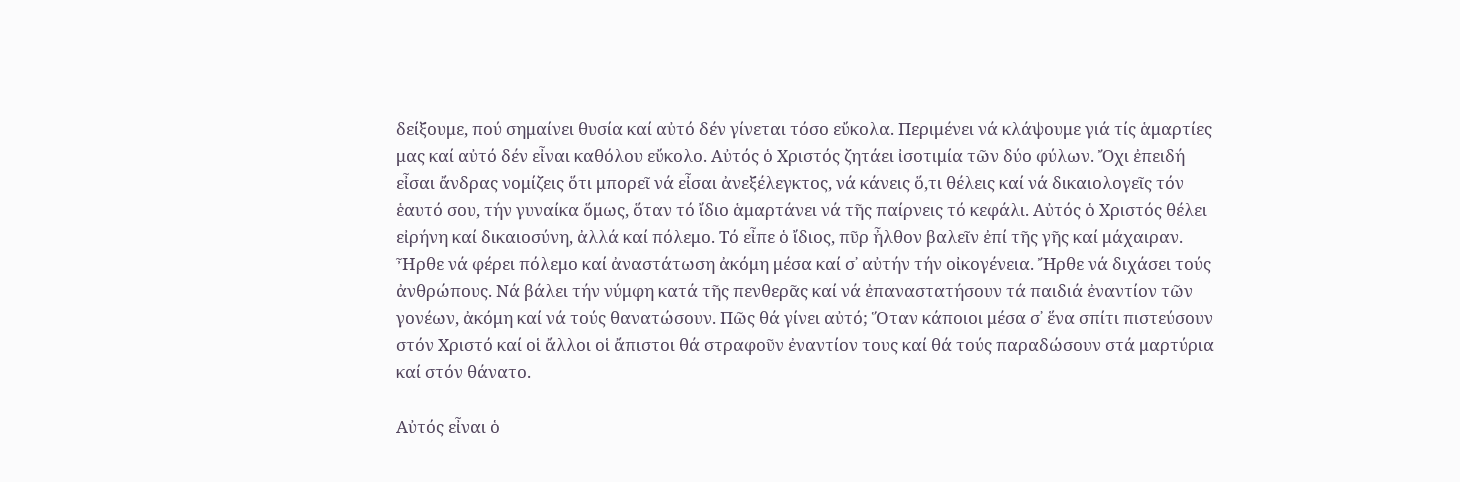δείξουμε, πού σημαίνει θυσία καί αὐτό δέν γίνεται τόσο εὔκολα. Περιμένει νά κλάψουμε γιά τίς ἁμαρτίες μας καί αὐτό δέν εἶναι καθόλου εὔκολο. Αὐτός ὁ Χριστός ζητάει ἰσοτιμία τῶν δύο φύλων. Ὄχι ἐπειδή εἶσαι ἄνδρας νομίζεις ὅτι μπορεῖ νά εἶσαι ἀνεξέλεγκτος, νά κάνεις ὅ,τι θέλεις καί νά δικαιολογεῖς τόν ἑαυτό σου, τήν γυναίκα ὅμως, ὅταν τό ἴδιο ἁμαρτάνει νά τῆς παίρνεις τό κεφάλι. Αὐτός ὁ Χριστός θέλει εἰρήνη καί δικαιοσύνη, ἀλλά καί πόλεμο. Τό εἶπε ὁ ἴδιος, πῦρ ἦλθον βαλεῖν ἐπί τῆς γῆς καί μάχαιραν. Ἦρθε νά φέρει πόλεμο καί ἀναστάτωση ἀκόμη μέσα καί σ᾿ αὐτήν τήν οἰκογένεια. Ἤρθε νά διχάσει τούς ἀνθρώπους. Νά βάλει τήν νύμφη κατά τῆς πενθερᾶς καί νά ἐπαναστατήσουν τά παιδιά ἐναντίον τῶν γονέων, ἀκόμη καί νά τούς θανατώσουν. Πῶς θά γίνει αὐτό; Ὅταν κάποιοι μέσα σ᾿ ἕνα σπίτι πιστεύσουν στόν Χριστό καί οἱ ἄλλοι οἱ ἄπιστοι θά στραφοῦν ἐναντίον τους καί θά τούς παραδώσουν στά μαρτύρια καί στόν θάνατο.

Αὐτός εἶναι ὁ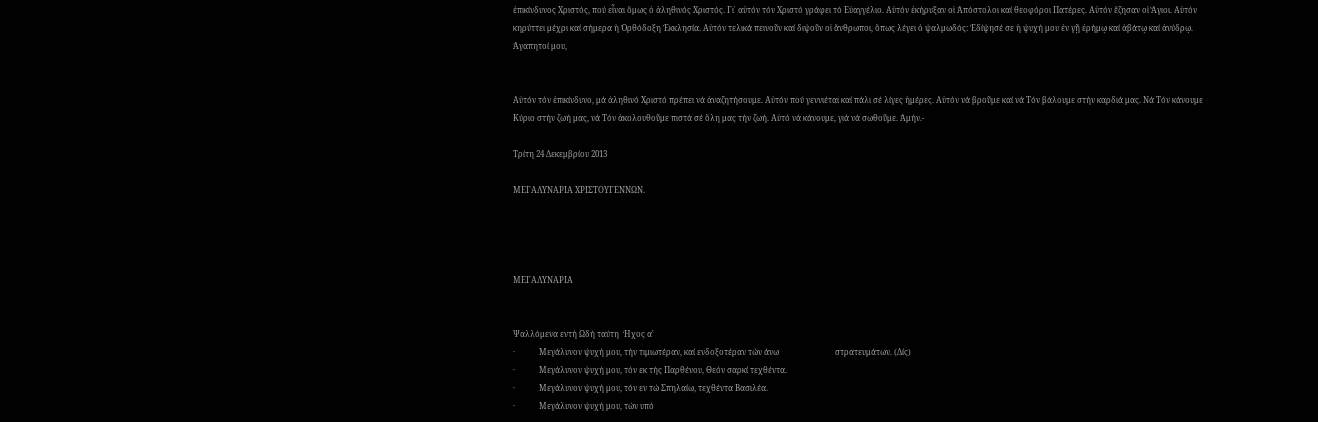ἐπικίνδυνος Χριστός, πού εἶναι ὅμως ὁ ἀληθινός Χριστός. Γι᾿ αὐτόν τόν Χριστό γράφει τό Εὐαγγέλιο. Αὐτόν ἐκήρυξαν οἱ Ἀπόστολοι καί θεοφόροι Πατέρες. Αὐτόν ἔζησαν οἱ Ἅγιοι. Αὐτόν κηρύττει μέχρι καί σήμερα ἡ Ὀρθόδοξη Ἐκκλησία. Αὐτόν τελικά πεινοῦν καί διψοῦν οἱ ἄνθρωποι, ὅπως λέγει ὁ ψαλμωδός: Ἐδίψησέ σε ἡ ψυχή μου ἐν γῇ ἐρήμῳ καί ἀβάτῳ καί ἀνύδρῳ.
Ἀγαπητοί μου,


Αὐτόν τόν ἐπικίνδυνο, μά ἀληθινό Χριστό πρέπει νά ἀναζητήσουμε. Αὐτόν πού γεννιέται καί πάλι σέ λίγες ἡμέρες. Αὐτόν νά βροῦμε καί νά Τόν βάλουμε στήν καρδιά μας. Νά Τόν κάνουμε Κύριο στήν ζωή μας, νά Τόν ἀκολουθοῦμε πιστά σέ ὅλη μας τήν ζωή. Αὐτό νά κάνουμε, γιά νά σωθοῦμε. Ἀμήν.-

Τρίτη 24 Δεκεμβρίου 2013

ΜΕΓΑΛΥΝΑΡΙΑ ΧΡΙΣΤΟΥΓΕΝΝΩΝ.




ΜΕΓΑΛΥΝΑΡΙΑ


Ψαλλόμενα εντή Ωδή ταύτη  Ήχος α'
·            Μεγάλυνον ψυχή μου, τήν τιμιωτέραν, καί ενδοξοτέραν τών άνω                            στρατευμάτων. (Δίς)
·            Μεγάλυνον ψυχή μου, τόν εκ τής Παρθένου, Θεόν σαρκί τεχθέντα.
·            Μεγάλυνον ψυχή μου, τόν εν τώ Σπηλαίω, τεχθέντα Βασιλέα.
·            Μεγάλυνον ψυχή μου, τών υπό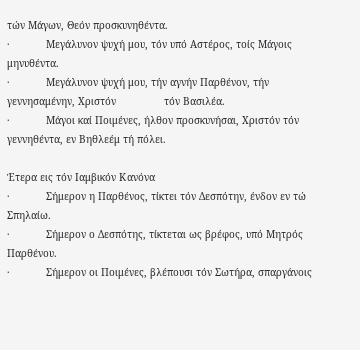τών Μάγων, Θεόν προσκυνηθέντα.
·            Μεγάλυνον ψυχή μου, τόν υπό Αστέρος, τοίς Μάγοις μηνυθέντα.
·            Μεγάλυνον ψυχή μου, τήν αγνήν Παρθένον, τήν γεννησαμένην, Χριστόν                τόν Βασιλέα.
·            Μάγοι καί Ποιμένες, ήλθον προσκυνήσαι, Χριστόν τόν γεννηθέντα, εν Βηθλεέμ τή πόλει.

Έτερα εις τόν Ιαμβικόν Κανόνα
·            Σήμερον η Παρθένος, τίκτει τόν Δεσπότην, ένδον εν τώ Σπηλαίω.
·            Σήμερον ο Δεσπότης, τίκτεται ως βρέφος, υπό Μητρός Παρθένου.
·            Σήμερον οι Ποιμένες, βλέπουσι τόν Σωτήρα, σπαργάνοις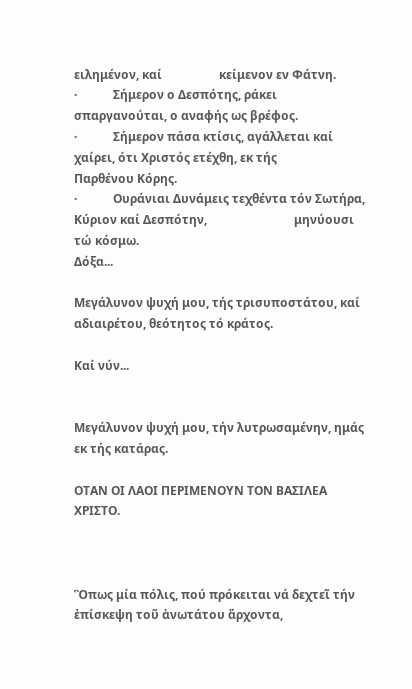ειλημένον, καί                   κείμενον εν Φάτνη.
·            Σήμερον ο Δεσπότης, ράκει σπαργανούται, ο αναφής ως βρέφος.
·            Σήμερον πάσα κτίσις, αγάλλεται καί χαίρει, ότι Χριστός ετέχθη, εκ τής                   Παρθένου Κόρης.
·            Ουράνιαι Δυνάμεις τεχθέντα τόν Σωτήρα, Κύριον καί Δεσπότην,                             μηνύουσι τώ κόσμω.
Δόξα...

Μεγάλυνον ψυχή μου, τής τρισυποστάτου, καί αδιαιρέτου, θεότητος τό κράτος.

Καί νύν...


Μεγάλυνον ψυχή μου, τήν λυτρωσαμένην, ημάς εκ τής κατάρας.

ΟΤΑΝ ΟΙ ΛΑΟΙ ΠΕΡΙΜΕΝΟΥΝ ΤΟΝ ΒΑΣΙΛΕΑ ΧΡΙΣΤΟ.



Ὃπως μία πόλις, πού πρόκειται νά δεχτεῖ τήν ἐπίσκεψη τοῦ ἀνωτάτου ἄρχοντα,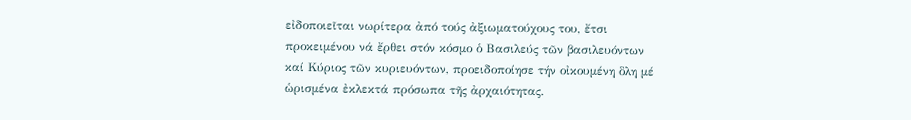εἰδοποιεῖται νωρίτερα ἀπό τούς ἀξιωματούχους του, ἔτσι προκειμένου νά ἔρθει στόν κόσμο ὁ Βασιλεύς τῶν βασιλευόντων καί Κύριος τῶν κυριευόντων, προειδοποίησε τήν οἰκουμένη ὃλη μέ ὡρισμένα ἐκλεκτά πρόσωπα τῆς ἀρχαιότητας.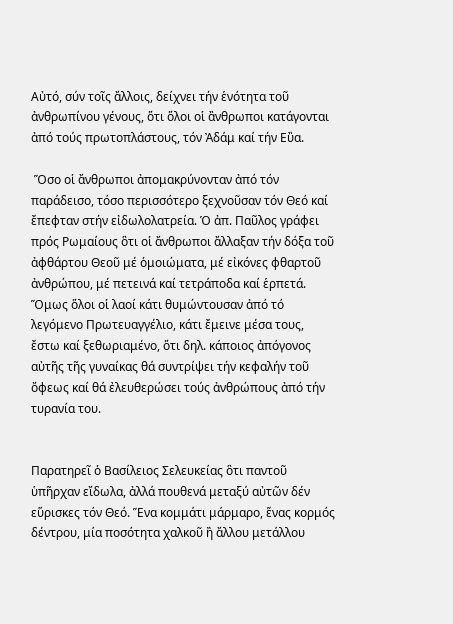Αὐτό, σύν τοῖς ἄλλοις, δείχνει τήν ἑνότητα τοῦ ἀνθρωπίνου γένους, ὅτι ὅλοι οἱ ἂνθρωποι κατάγονται ἀπό τούς πρωτοπλάστους, τόν Ἀδάμ καί τήν Εὒα.

 Ὅσο οἱ ἄνθρωποι ἀπομακρύνονταν ἀπό τόν παράδεισο, τόσο περισσότερο ξεχνοῦσαν τόν Θεό καί ἔπεφταν στήν εἰδωλολατρεία. Ὁ ἀπ. Παῦλος γράφει πρός Ρωμαίους ὃτι οἱ ἄνθρωποι ἄλλαξαν τήν δόξα τοῦ ἀφθάρτου Θεοῦ μέ ὁμοιώματα, μέ εἰκόνες φθαρτοῦ ἀνθρώπου, μέ πετεινά καί τετράποδα καί ἑρπετά. Ὅμως ὅλοι οἱ λαοί κάτι θυμώντουσαν ἀπό τό λεγόμενο Πρωτευαγγέλιο, κάτι ἔμεινε μέσα τους, ἔστω καί ξεθωριαμένο, ὅτι δηλ. κάποιος ἀπόγονος αὐτῆς τῆς γυναίκας θά συντρίψει τήν κεφαλήν τοῦ ὄφεως καί θά ἐλευθερώσει τούς ἀνθρώπους ἀπό τήν τυρανία του.


Παρατηρεῖ ὁ Βασίλειος Σελευκείας ὃτι παντοῦ ὑπῆρχαν εἴδωλα, ἀλλά πουθενά μεταξύ αὐτῶν δέν εὕρισκες τόν Θεό. Ἕνα κομμάτι μάρμαρο, ἕνας κορμός δέντρου, μία ποσότητα χαλκοῦ ἢ ἄλλου μετάλλου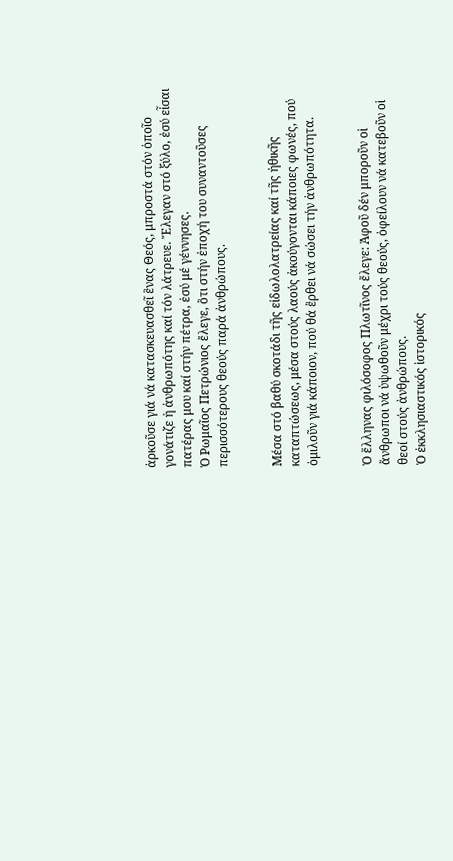ἀρκοῦσε γιά νά κατασκευασθεῖ ἓνας Θεός, μπροστά στόν ὁποῖο γονάτιζε ἡ ἀνθρωπότης καί τόν λάτρευε. Ἔλεγαν στό ξύλο, ἐσύ εἶσαι πατέρας μου καί στήν πέτρα, ἐσύ μέ γέννησες.
Ὁ Ρωμαῖος Πετρώνιος ἔλεγε, ὃτι στήν ἐποχή του συναντοῦσες περισσότερους θεούς παρά ἀνθρώπους.


Μέσα στό βαθύ σκοτάδι τῆς εἰδωλολατρείας καί τῆς ἠθικῆς καταπτώσεως, μέσα στούς λαούς ἀκούγονται κάποιες φωνές, πού ὁμιλοῦν γιά κάποιον, πού θά ἒρθει νά σώσει τήν ἀνθρωπότητα.


Ὁ ἕλληνας φιλόσοφος Πλωτῖνος ἔλεγε: Ἀφοῦ δέν μποροῦν οἱ ἄνθρωποι νά ὑψωθοῦν μέχρι τούς θεούς, ὀφείλουν νά κατεβοῦν οἱ θεοί στούς ἀνθρώπους.
Ὁ ἐκκλησιαστικός ἱστορικός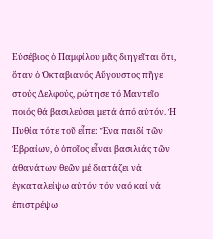Εὐσέβιος ὁ Παμφίλου μᾶς διηγεῖται ὃτι, ὅταν ὁ Ὀκταβιανός Αὔγουστος πῆγε στούς Δελφούς, ρώτησε τό Μαντεῖο ποιός θά βασιλεύσει μετά ἀπό αὐτόν. Ἡ Πυθία τότε τοῦ εἶπε: Ἕνα παιδί τῶν Ἑβραίων, ὁ ὁποῖος εἶναι βασιλιάς τῶν ἀθανάτων θεῶν μέ διατάζει νά ἐγκαταλείψω αὐτόν τόν ναό καί νά ἐπιστρέψω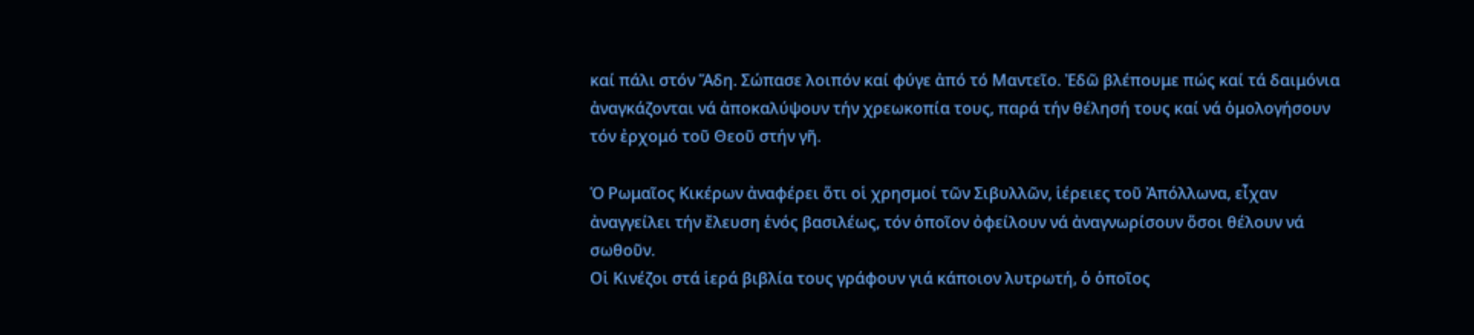καί πάλι στόν Ἅδη. Σώπασε λοιπόν καί φύγε ἀπό τό Μαντεῖο. Ἐδῶ βλέπουμε πώς καί τά δαιμόνια ἀναγκάζονται νά ἀποκαλύψουν τήν χρεωκοπία τους, παρά τήν θέλησή τους καί νά ὁμολογήσουν τόν ἐρχομό τοῦ Θεοῦ στήν γῆ.

Ὁ Ρωμαῖος Κικέρων ἀναφέρει ὅτι οἱ χρησμοί τῶν Σιβυλλῶν, ἱέρειες τοῦ Ἀπόλλωνα, εἶχαν ἀναγγείλει τήν ἔλευση ἑνός βασιλέως, τόν ὁποῖον ὀφείλουν νά ἀναγνωρίσουν ὅσοι θέλουν νά σωθοῦν.
Οἱ Κινέζοι στά ἱερά βιβλία τους γράφουν γιά κάποιον λυτρωτή, ὁ ὁποῖος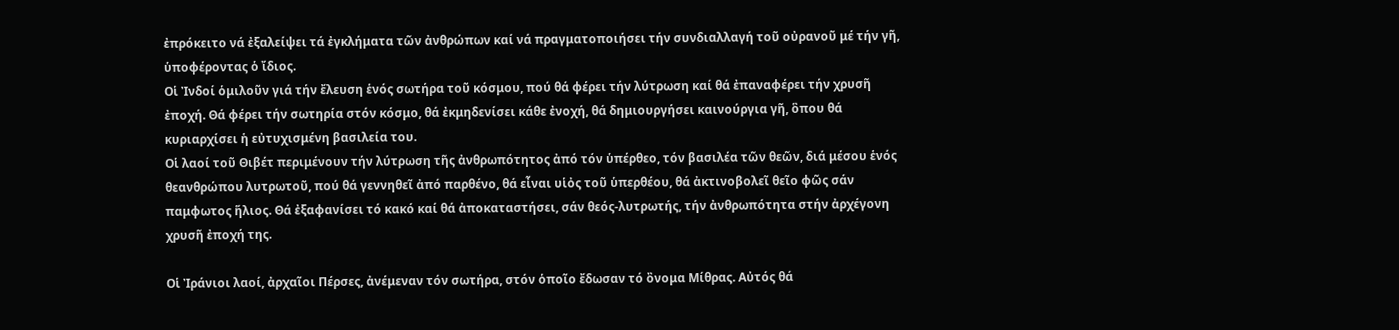ἐπρόκειτο νά ἐξαλείψει τά ἐγκλήματα τῶν ἀνθρώπων καί νά πραγματοποιήσει τήν συνδιαλλαγή τοῦ οὐρανοῦ μέ τήν γῆ, ὑποφέροντας ὁ ἴδιος.
Οἱ Ἰνδοί ὁμιλοῦν γιά τήν ἔλευση ἑνός σωτήρα τοῦ κόσμου, πού θά φέρει τήν λύτρωση καί θά ἐπαναφέρει τήν χρυσῆ ἐποχή. Θά φέρει τήν σωτηρία στόν κόσμο, θά ἐκμηδενίσει κάθε ἐνοχή, θά δημιουργήσει καινούργια γῆ, ὃπου θά κυριαρχίσει ἡ εὐτυχισμένη βασιλεία του.
Οἱ λαοί τοῦ Θιβέτ περιμένουν τήν λύτρωση τῆς ἀνθρωπότητος ἀπό τόν ὑπέρθεο, τόν βασιλέα τῶν θεῶν, διά μέσου ἑνός θεανθρώπου λυτρωτοῦ, πού θά γεννηθεῖ ἀπό παρθένο, θά εἶναι υἱὀς τοῦ ὑπερθέου, θά ἀκτινοβολεῖ θεῖο φῶς σάν παμφωτος ἥλιος. Θά ἐξαφανίσει τό κακό καί θά ἀποκαταστήσει, σάν θεός-λυτρωτής, τήν ἀνθρωπότητα στήν ἀρχέγονη χρυσῆ ἐποχή της.

Οἱ Ἰράνιοι λαοί, ἀρχαῖοι Πέρσες, ἀνέμεναν τόν σωτήρα, στόν ὁποῖο ἔδωσαν τό ὂνομα Μίθρας. Αὐτός θά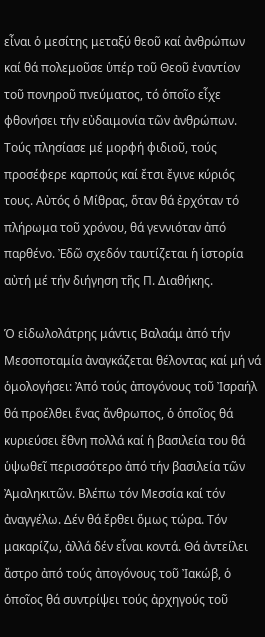εἶναι ὁ μεσίτης μεταξύ θεοῦ καί ἀνθρώπων καί θά πολεμοῦσε ὑπέρ τοῦ Θεοῦ ἐναντίον τοῦ πονηροῦ πνεύματος, τό ὁποῖο εἶχε φθονήσει τήν εὐδαιμονία τῶν ἀνθρώπων. Τούς πλησίασε μέ μορφή φιδιοῦ, τούς προσέφερε καρπούς καί ἔτσι ἔγινε κύριός τους. Αὐτός ὁ Μίθρας, ὅταν θά ἐρχόταν τό πλήρωμα τοῦ χρόνου, θά γεννιόταν ἀπό παρθένο. Ἐδῶ σχεδόν ταυτίζεται ἡ ἱστορία αὐτή μέ τήν διήγηση τῆς Π. Διαθήκης.

Ὁ εἰδωλολάτρης μάντις Βαλαάμ ἀπό τήν Μεσοποταμία ἀναγκάζεται θέλοντας καί μή νά ὁμολογήσει: Ἀπό τούς ἀπογόνους τοῦ Ἰσραήλ θά προέλθει ἕνας ἄνθρωπος, ὁ ὁποῖος θά κυριεύσει ἔθνη πολλά καί ἡ βασιλεία του θά ὑψωθεῖ περισσότερο ἀπό τήν βασιλεία τῶν Ἀμαληκιτῶν. Βλέπω τόν Μεσσία καί τόν ἀναγγέλω. Δέν θά ἔρθει ὅμως τώρα. Τόν μακαρίζω, ἀλλά δέν εἶναι κοντά. Θά ἀντείλει ἄστρο ἀπό τούς ἀπογόνους τοῦ Ἰακώβ, ὁ ὁποῖος θά συντρίψει τούς ἀρχηγούς τοῦ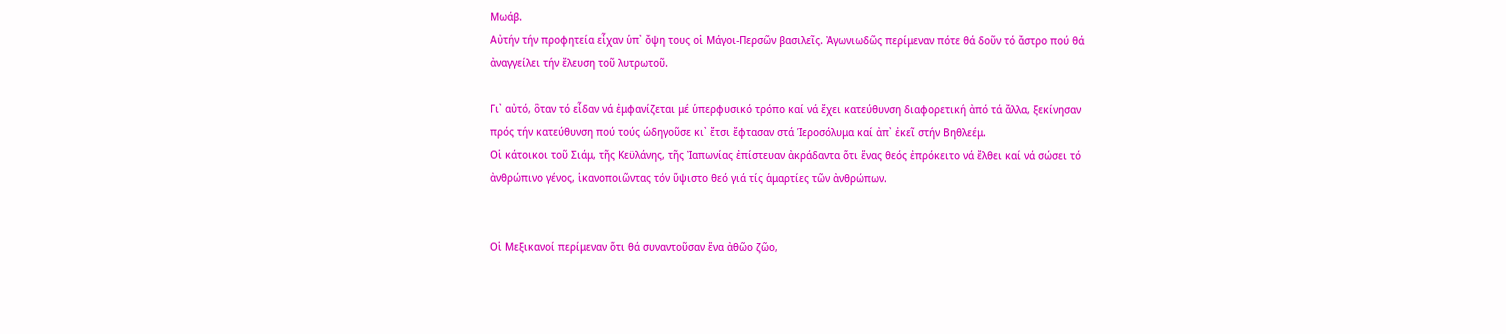Μωάβ.
Αὐτήν τήν προφητεία εἶχαν ὑπ᾿ ὄψη τους οἱ Μάγοι-Περσῶν βασιλεῖς. Ἀγωνιωδῶς περίμεναν πότε θά δοῦν τό ἄστρο πού θά ἀναγγείλει τήν ἔλευση τοῦ λυτρωτοῦ.

Γι᾿ αὐτό, ὃταν τό εἶδαν νά ἐμφανίζεται μέ ὑπερφυσικό τρόπο καί νά ἔχει κατεύθυνση διαφορετική ἀπό τά ἄλλα, ξεκίνησαν πρός τήν κατεύθυνση πού τούς ὡδηγοῦσε κι᾿ ἔτσι ἔφτασαν στά Ἱεροσόλυμα καί ἀπ᾿ ἐκεῖ στήν Βηθλεέμ.
Οἱ κάτοικοι τοῦ Σιάμ, τῆς Κεϋλάνης, τῆς Ἰαπωνίας ἐπίστευαν ἀκράδαντα ὅτι ἕνας θεός ἐπρόκειτο νά ἔλθει καί νά σώσει τό ἀνθρώπινο γένος, ἱκανοποιῶντας τόν ὕψιστο θεό γιά τίς ἁμαρτίες τῶν ἀνθρώπων.


Οἱ Μεξικανοί περίμεναν ὅτι θά συναντοῦσαν ἕνα ἀθῶο ζῶο,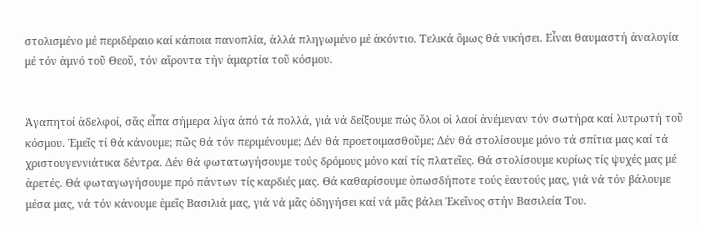στολισμένο μέ περιδέραιο καί κάποια πανοπλία, ἀλλά πληγωμένο μέ ἀκόντιο. Τελικά ὃμως θά νικήσει. Εἶναι θαυμαστή ἀναλογία μέ τόν ἀμνό τοῦ Θεοῦ, τόν αἵροντα τήν ἁμαρτία τοῦ κόσμου.


Ἀγαπητοί ἀδελφοί, σᾶς εἶπα σήμερα λίγα ἀπό τά πολλά, γιά νά δείξουμε πώς ὅλοι οἱ λαοί ἀνέμεναν τόν σωτήρα καί λυτρωτή τοῦ κόσμου. Ἐμεῖς τί θά κάνουμε; πῶς θά τόν περιμένουμε; Δέν θά προετοιμασθοῦμε; Δέν θά στολίσουμε μόνο τά σπίτια μας καί τά χριστουγεννιάτικα δέντρα. Δέν θά φωτατωγήσουμε τούς δρόμους μόνο καί τίς πλατεῖες. Θά στολίσουμε κυρίως τίς ψυχές μας μέ ἀρετές. Θά φωταγωγήσουμε πρό πάντων τίς καρδιές μας. Θά καθαρίσουμε ὁπωσδήποτε τούς ἑαυτούς μας, γιά νά τόν βάλουμε μέσα μας, νά τόν κάνουμε ἐμεῖς Βασιλιά μας, γιά νά μᾶς ὁδηγήσει καί νά μᾶς βάλει Ἐκεῖνος στήν Βασιλεία Του.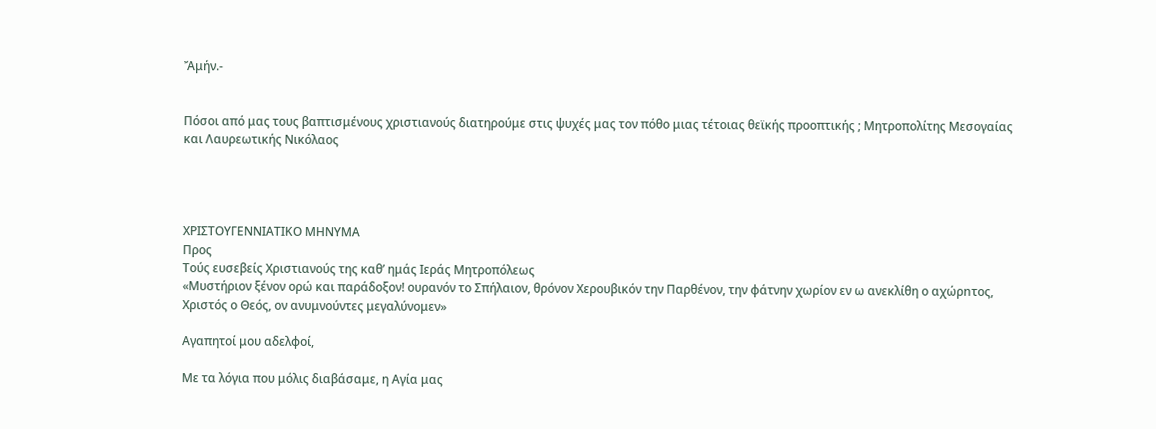Ἄμήν.-


Πόσοι από μας τους βαπτισμένους χριστιανούς διατηρούμε στις ψυχές μας τον πόθο μιας τέτοιας θεϊκής προοπτικής ; Μητροπολίτης Μεσογαίας και Λαυρεωτικής Νικόλαος




ΧΡΙΣΤΟΥΓΕΝΝΙΑΤΙΚΟ ΜΗΝΥΜΑ
Προς
Τούς ευσεβείς Χριστιανούς της καθ’ ημάς Ιεράς Μητροπόλεως
«Μυστήριον ξένον ορώ και παράδοξον! ουρανόν το Σπήλαιον, θρόνον Χερουβικόν την Παρθένον, την φάτνην χωρίον εν ω ανεκλίθη ο αχώρnτος, Χριστός ο Θεός, ον ανυμνούντες μεγαλύνομεν»

Αγαπητοί μου αδελφοί,

Με τα λόγια που μόλις διαβάσαμε, η Αγία μας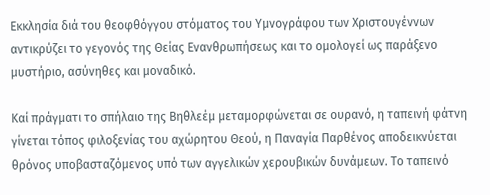Εκκλησία διά του θεοφθόγγου στόματος του Υμνογράφου των Χριστουγέννων αντικρύζει το γεγονός της Θείας Ενανθρωπήσεως και το ομολογεί ως παράξενο μυστήριο, ασύνηθες και μοναδικό.

Καί πράγματι το σπήλαιο της Βηθλεέμ μεταμορφώνεται σε ουρανό, η ταπεινή φάτνη γίνεται τόπος φιλοξενίας του αχώρητου Θεού, η Παναγία Παρθένος αποδεικνύεται θρόνος υποβασταζόμενος υπό των αγγελικών χερουβικών δυνάμεων. Το ταπεινό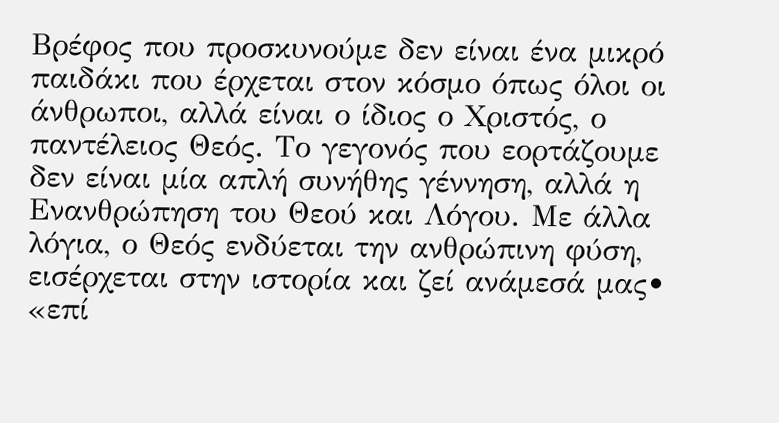Βρέφος που προσκυνούμε δεν είναι ένα μικρό παιδάκι που έρχεται στον κόσμο όπως όλοι οι άνθρωποι, αλλά είναι ο ίδιος ο Χριστός, ο παντέλειος Θεός. Το γεγονός που εορτάζουμε δεν είναι μία απλή συνήθης γέννηση, αλλά η Ενανθρώπηση του Θεού και Λόγου. Με άλλα λόγια, ο Θεός ενδύεται την ανθρώπινη φύση, εισέρχεται στην ιστορία και ζεί ανάμεσά μας• «επί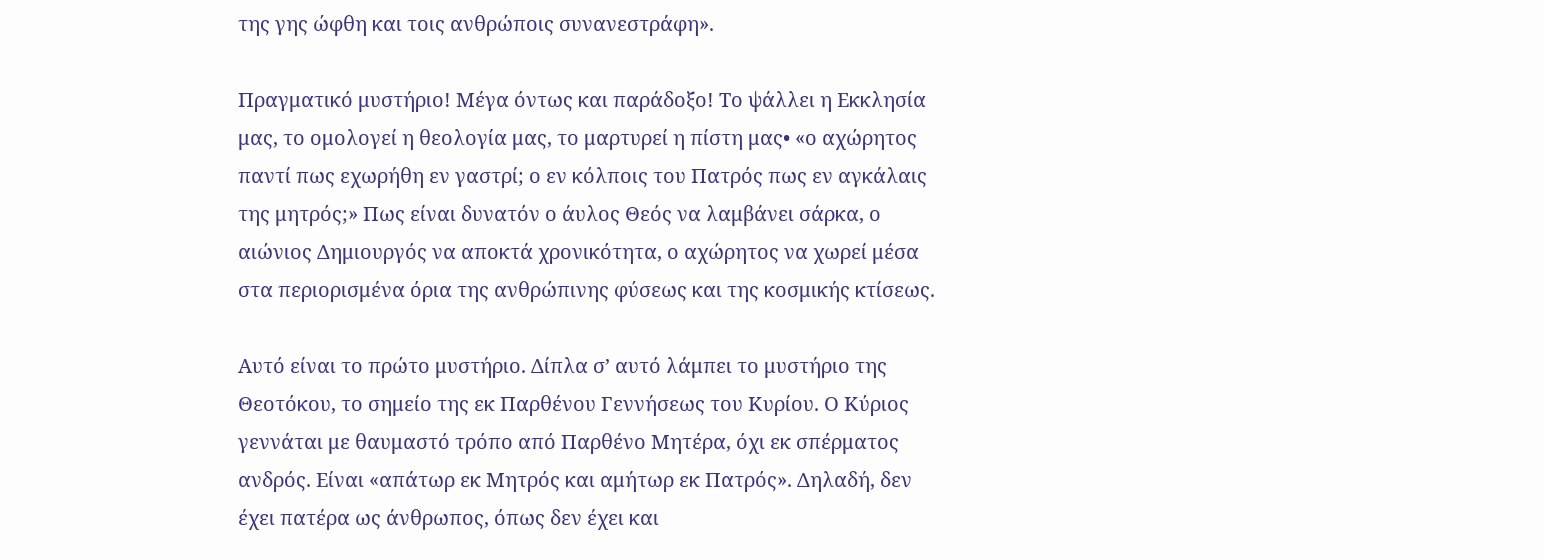της γης ώφθη και τοις ανθρώποις συνανεστράφη».

Πραγματικό μυστήριο! Μέγα όντως και παράδοξο! Το ψάλλει η Εκκλησία μας, το ομολογεί η θεολογία μας, το μαρτυρεί η πίστη μας• «ο αχώρητος παντί πως εχωρήθη εν γαστρί; ο εν κόλποις του Πατρός πως εν αγκάλαις της μητρός;» Πως είναι δυνατόν ο άυλος Θεός να λαμβάνει σάρκα, ο αιώνιος Δημιουργός να αποκτά χρονικότητα, ο αχώρητος να χωρεί μέσα στα περιορισμένα όρια της ανθρώπινης φύσεως και της κοσμικής κτίσεως.

Αυτό είναι το πρώτο μυστήριο. Δίπλα σ’ αυτό λάμπει το μυστήριο της Θεοτόκου, το σημείο της εκ Παρθένου Γεννήσεως του Κυρίου. Ο Κύριος γεννάται με θαυμαστό τρόπο από Παρθένο Μητέρα, όχι εκ σπέρματος ανδρός. Είναι «απάτωρ εκ Μητρός και αμήτωρ εκ Πατρός». Δηλαδή, δεν έχει πατέρα ως άνθρωπος, όπως δεν έχει και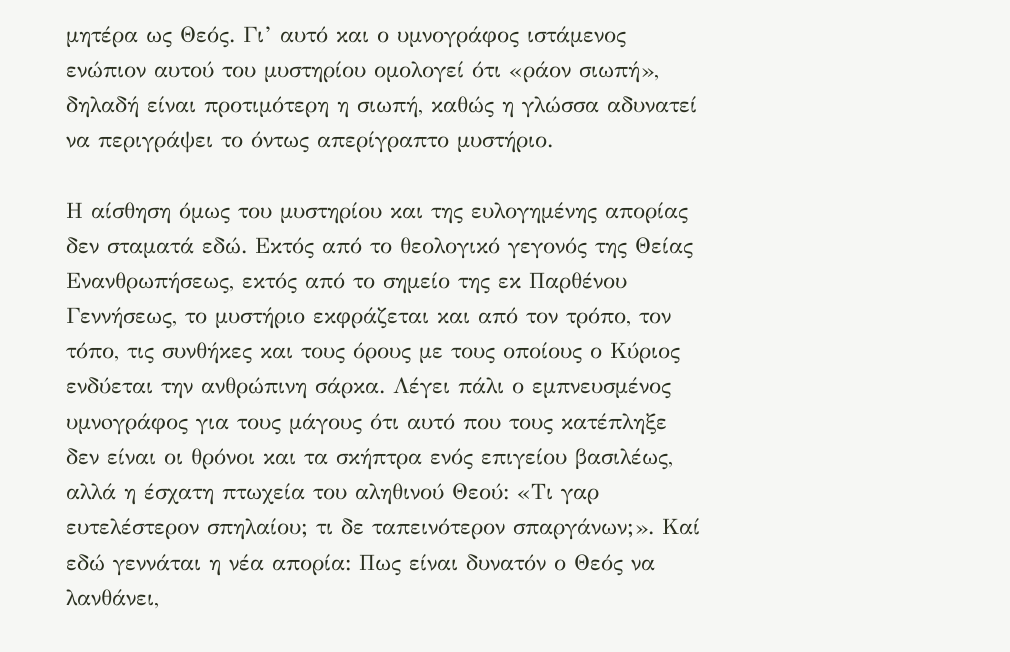μητέρα ως Θεός. Γι’ αυτό και ο υμνογράφος ιστάμενος ενώπιον αυτού του μυστηρίου ομολογεί ότι «ράον σιωπή», δηλαδή είναι προτιμότερη η σιωπή, καθώς η γλώσσα αδυνατεί να περιγράψει το όντως απερίγραπτο μυστήριο.

Η αίσθηση όμως του μυστηρίου και της ευλογημένης απορίας δεν σταματά εδώ. Εκτός από το θεολογικό γεγονός της Θείας Ενανθρωπήσεως, εκτός από το σημείο της εκ Παρθένου Γεννήσεως, το μυστήριο εκφράζεται και από τον τρόπο, τον τόπο, τις συνθήκες και τους όρους με τους οποίους ο Κύριος ενδύεται την ανθρώπινη σάρκα. Λέγει πάλι ο εμπνευσμένος υμνoγράφος για τους μάγους ότι αυτό που τους κατέπληξε δεν είναι οι θρόνοι και τα σκήπτρα ενός επιγείου βασιλέως, αλλά η έσχατη πτωχεία του αληθινού Θεού: «Τι γαρ ευτελέστερον σπηλαίου; τι δε ταπεινότερον σπαργάνων;». Καί εδώ γεννάται η νέα απορία: Πως είναι δυνατόν ο Θεός να λανθάνει,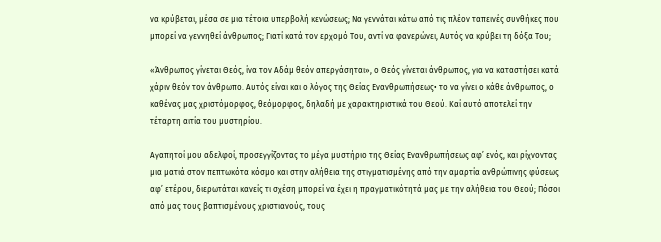να κρύβεται, μέσα σε μια τέτοια υπερβολή κενώσεως; Να γεννάται κάτω από τις πλέον ταπεινές συνθήκες που μπορεί να γεννηθεί άνθρωπος; Γιατί κατά τον ερχομό Του, αντί να φανερώνει, Αυτός να κρύβει τη δόξα Του;

«Άνθρωπος γίνεται Θεός, ίνα τον Αδάμ θεόν απεργάσηται», ο Θεός γίνεται άνθρωπος, για να καταστήσει κατά χάριν θεόν τον άνθρωπο. Αυτός είναι και ο λόγος της Θείας Ενανθρωπήσεως• το να γίνει ο κάθε άνθρωπος, ο καθένας μας χριστόμορφος, θεόμορφος, δηλαδή με χαρακτηριστικά του Θεού. Καί αυτό αποτελεί την τέταρτη αιτία του μυστηρίου.

Αγαπητοί μου αδελφοί, προσεγγίζοντας το μέγα μυστήριο της Θείας Ενανθρωπήσεως αφ’ ενός, και ρίχνοντας μια ματιά στον πεπτωκότα κόσμο και στην αλήθεια της στιγματισμένης από την αμαρτία ανθρώπινης φύσεως αφ’ ετέρου, διερωτάται κανείς τι σχέση μπορεί να έχει η πραγματικότητά μας με την αλήθεια του Θεού; Πόσοι από μας τους βαπτισμένους χριστιανούς, τους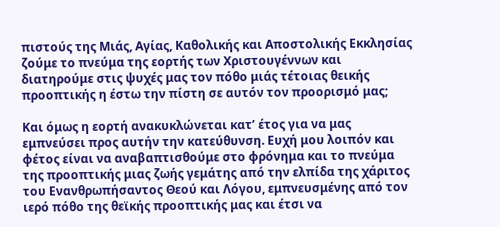πιστούς της Μιάς, Αγίας, Καθολικής και Αποστολικής Εκκλησίας ζούμε το πνεύμα της εορτής των Χριστουγέννων και διατηρούμε στις ψυχές μας τον πόθο μιάς τέτοιας θεικής προοπτικής η έστω την πίστη σε αυτόν τον προορισμό μας;

Και όμως η εορτή ανακυκλώνεται κατ’ έτος για να μας εμπνεύσει προς αυτήν την κατεύθυνση. Ευχή μου λοιπόν και φέτος είναι να αναβαπτισθούμε στο φρόνημα και το πνεύμα   της προοπτικής μιας ζωής γεμάτης από την ελπίδα της χάριτος του Ενανθρωπήσαντος Θεού και Λόγου, εμπνευσμένης από τον ιερό πόθο της θεϊκής προοπτικής μας και έτσι να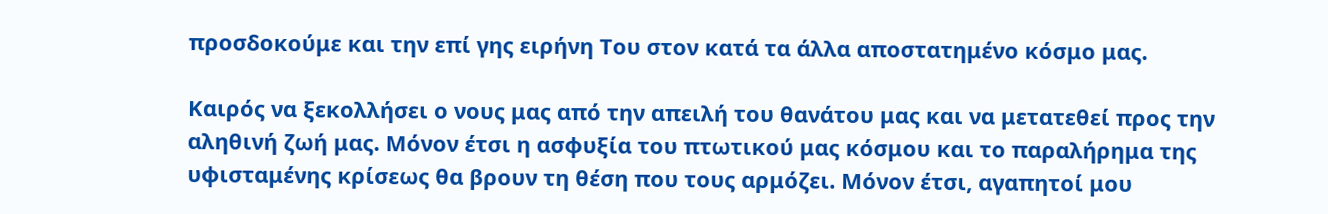προσδοκούμε και την επί γης ειρήνη Του στον κατά τα άλλα αποστατημένο κόσμο μας.

Καιρός να ξεκολλήσει ο νους μας από την απειλή του θανάτου μας και να μετατεθεί προς την αληθινή ζωή μας. Μόνον έτσι η ασφυξία του πτωτικού μας κόσμου και το παραλήρημα της υφισταμένης κρίσεως θα βρουν τη θέση που τους αρμόζει. Μόνον έτσι, αγαπητοί μου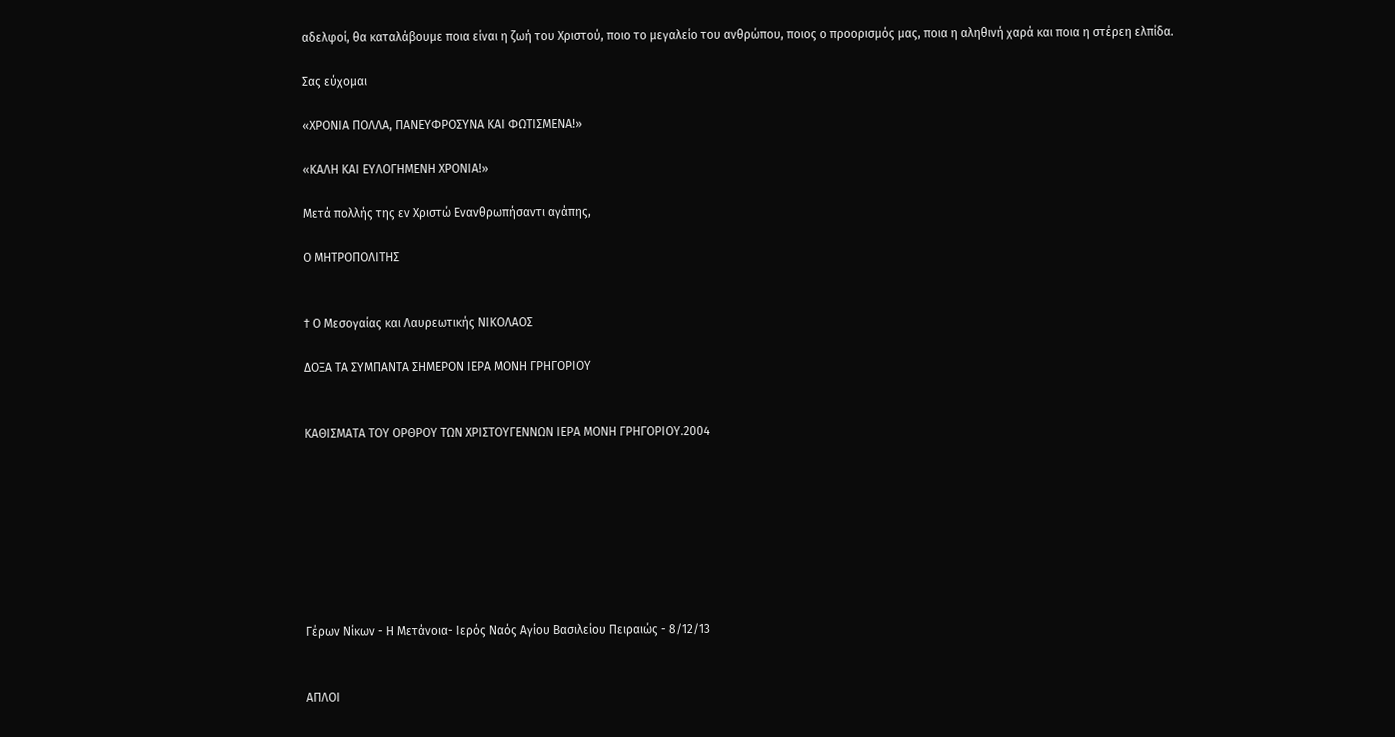αδελφοί, θα καταλάβουμε ποια είναι η ζωή του Χριστού, ποιο το μεγαλείο του ανθρώπου, ποιος ο προορισμός μας, ποια η αληθινή χαρά και ποια η στέρεη ελπίδα.

Σας εύχομαι

«ΧΡΟΝΙΑ ΠΟΛΛΑ, ΠΑΝΕΥΦΡΟΣΥΝΑ ΚΑΙ ΦΩΤΙΣΜΕΝΑ!»

«ΚΑΛΗ ΚΑΙ ΕΥΛΟΓΗΜΕΝΗ ΧΡΟΝΙΑ!»

Μετά πολλής της εν Χριστώ Ενανθρωπήσαντι αγάπης,

Ο ΜΗΤΡΟΠΟΛΙΤΗΣ


† Ο Μεσογαίας και Λαυρεωτικής ΝΙΚΟΛΑΟΣ

ΔΟΞΑ ΤΑ ΣΥΜΠΑΝΤΑ ΣΗΜΕΡΟΝ ΙΕΡΑ ΜΟΝΗ ΓΡΗΓΟΡΙΟΥ


ΚΑΘΙΣΜΑΤΑ ΤΟΥ ΟΡΘΡΟΥ ΤΩΝ ΧΡΙΣΤΟΥΓΕΝΝΩΝ ΙΕΡΑ ΜΟΝΗ ΓΡΗΓΟΡΙΟΥ.2004








Γέρων Νίκων - Η Μετάνοια- Ιερός Ναός Αγίου Βασιλείου Πειραιώς - 8/12/13


ΑΠΛΟΙ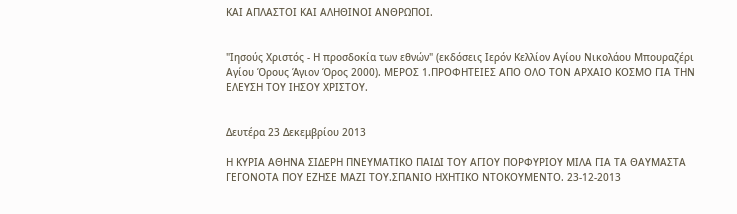ΚΑΙ ΑΠΛΑΣΤΟΙ ΚΑΙ ΑΛΗΘΙΝΟΙ ΑΝΘΡΩΠΟΙ.


"Ιησούς Χριστός - Η προσδοκία των εθνών" (εκδόσεις Ιερόν Κελλίον Αγίου Νικολάου Μπουραζέρι Αγίου Όρους Άγιον Όρος 2000). ΜΕΡΟΣ 1.ΠΡΟΦΗΤΕΙΕΣ ΑΠΟ ΟΛΟ ΤΟΝ ΑΡΧΑΙΟ ΚΟΣΜΟ ΓΙΑ ΤΗΝ ΕΛΕΥΣΗ ΤΟΥ ΙΗΣΟΥ ΧΡΙΣΤΟΥ.


Δευτέρα 23 Δεκεμβρίου 2013

Η ΚΥΡΙΑ ΑΘΗΝΑ ΣΙΔΕΡΗ ΠΝΕΥΜΑΤΙΚΟ ΠΑΙΔΙ ΤΟΥ ΑΓΙΟΥ ΠΟΡΦΥΡΙΟΥ ΜΙΛΑ ΓΙΑ ΤΑ ΘΑΥΜΑΣΤΑ ΓΕΓΟΝΟΤΑ ΠΟΥ ΕΖΗΣΕ ΜΑΖΙ ΤΟΥ.ΣΠΑΝΙΟ ΗΧΗΤΙΚΟ ΝΤΟΚΟΥΜΕΝΤΟ. 23-12-2013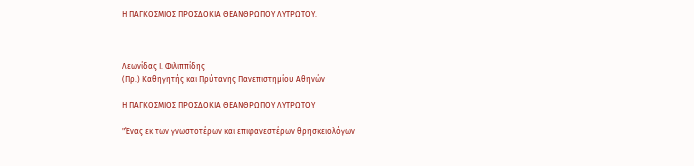Η ΠΑΓΚΟΣΜΙΟΣ ΠΡΟΣΔΟΚΙΑ ΘΕΑΝΘΡΩΠΟΥ ΛΥΤΡΩΤΟΥ.



Λεωνίδας Ι. Φιλιππίδης
(Πρ.) Καθηγητής και Πρύτανης Πανεπιστημίου Αθηνών

Η ΠΑΓΚΟΣΜΙΟΣ ΠΡΟΣΔΟΚΙΑ ΘΕΑΝΘΡΩΠΟΥ ΛΥΤΡΩΤΟΥ

"Ένας εκ των γνωστοτέρων και επιφανεστέρων θρησκειολόγων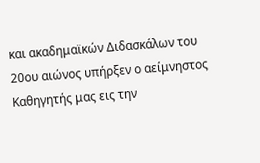και ακαδημαϊκών Διδασκάλων του 20ου αιώνος υπήρξεν ο αείμνηστος Καθηγητής μας εις την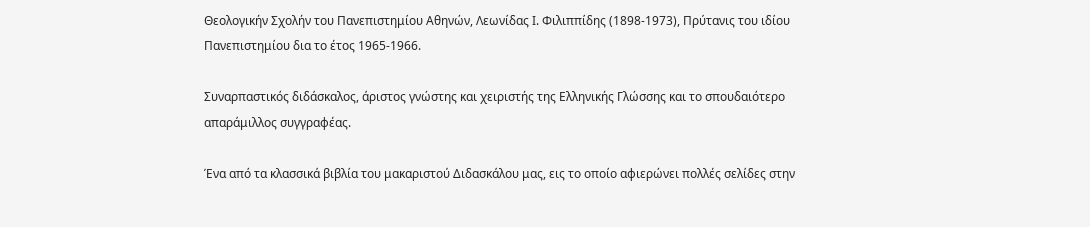Θεολογικήν Σχολήν του Πανεπιστημίου Αθηνών, Λεωνίδας Ι. Φιλιππίδης (1898-1973), Πρύτανις του ιδίου Πανεπιστημίου δια το έτος 1965-1966.

Συναρπαστικός διδάσκαλος, άριστος γνώστης και χειριστής της Ελληνικής Γλώσσης και το σπουδαιότερο απαράμιλλος συγγραφέας.

Ένα από τα κλασσικά βιβλία του μακαριστού Διδασκάλου μας, εις το οποίο αφιερώνει πολλές σελίδες στην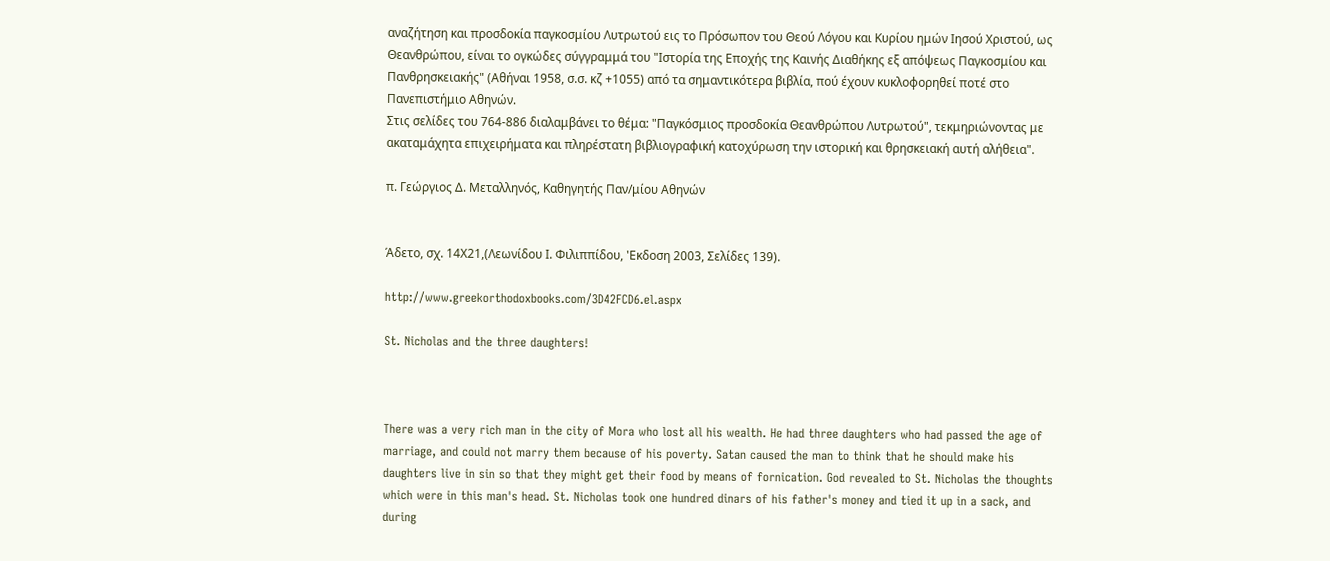αναζήτηση και προσδοκία παγκοσμίου Λυτρωτού εις το Πρόσωπον του Θεού Λόγου και Κυρίου ημών Ιησού Χριστού, ως Θεανθρώπου, είναι το ογκώδες σύγγραμμά του "Ιστορία της Εποχής της Καινής Διαθήκης εξ απόψεως Παγκοσμίου και Πανθρησκειακής" (Αθήναι 1958, σ.σ. κζ +1055) από τα σημαντικότερα βιβλία, πού έχουν κυκλοφορηθεί ποτέ στο Πανεπιστήμιο Αθηνών.
Στις σελίδες του 764-886 διαλαμβάνει το θέμα: "Παγκόσμιος προσδοκία Θεανθρώπου Λυτρωτού", τεκμηριώνοντας με ακαταμάχητα επιχειρήματα και πληρέστατη βιβλιογραφική κατοχύρωση την ιστορική και θρησκειακή αυτή αλήθεια".

π. Γεώργιος Δ. Μεταλληνός, Καθηγητής Παν/μίου Αθηνών


Άδετο, σχ. 14Χ21,(Λεωνίδου Ι. Φιλιππίδου, 'Εκδοση 2003, Σελίδες 139).

http://www.greekorthodoxbooks.com/3D42FCD6.el.aspx

St. Nicholas and the three daughters!



There was a very rich man in the city of Mora who lost all his wealth. He had three daughters who had passed the age of marriage, and could not marry them because of his poverty. Satan caused the man to think that he should make his daughters live in sin so that they might get their food by means of fornication. God revealed to St. Nicholas the thoughts which were in this man's head. St. Nicholas took one hundred dinars of his father's money and tied it up in a sack, and during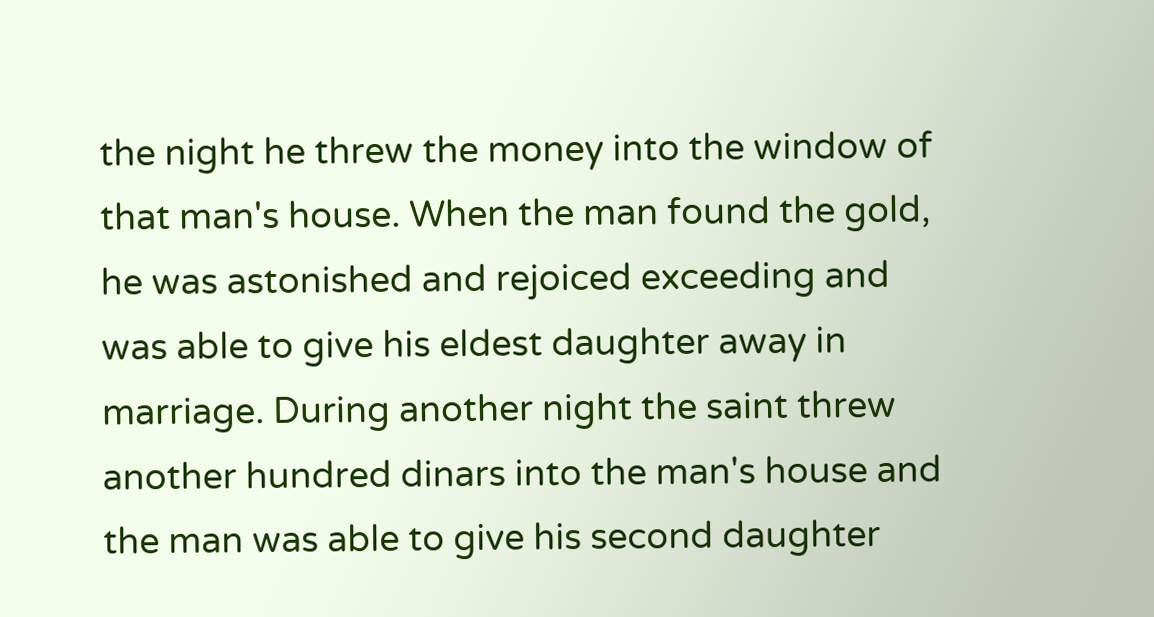the night he threw the money into the window of that man's house. When the man found the gold, he was astonished and rejoiced exceeding and was able to give his eldest daughter away in marriage. During another night the saint threw another hundred dinars into the man's house and the man was able to give his second daughter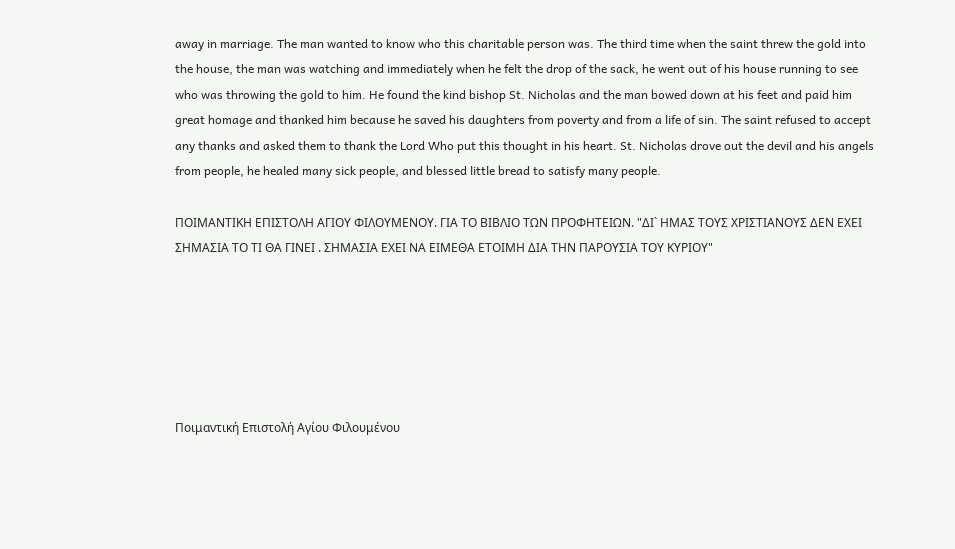away in marriage. The man wanted to know who this charitable person was. The third time when the saint threw the gold into the house, the man was watching and immediately when he felt the drop of the sack, he went out of his house running to see who was throwing the gold to him. He found the kind bishop St. Nicholas and the man bowed down at his feet and paid him great homage and thanked him because he saved his daughters from poverty and from a life of sin. The saint refused to accept any thanks and asked them to thank the Lord Who put this thought in his heart. St. Nicholas drove out the devil and his angels from people, he healed many sick people, and blessed little bread to satisfy many people.

ΠΟΙΜΑΝΤΙΚΗ ΕΠΙΣΤΟΛΗ ΑΓΙΟΥ ΦΙΛΟΥΜΕΝΟΥ. ΓΙΑ ΤΟ ΒΙΒΛΙΟ ΤΩΝ ΠΡΟΦΗΤΕΙΩΝ. "ΔΙ` ΗΜΑΣ ΤΟΥΣ ΧΡΙΣΤΙΑΝΟΥΣ ΔΕΝ ΕΧΕΙ ΣΗΜΑΣΙΑ ΤΟ ΤΙ ΘΑ ΓΙΝΕΙ . ΣΗΜΑΣΙΑ ΕΧΕΙ ΝΑ ΕΙΜΕΘΑ ΕΤΟΙΜΗ ΔΙΑ ΤΗΝ ΠΑΡΟΥΣΙΑ ΤΟΥ ΚΥΡΙΟΥ"






Ποιμαντική Επιστολή Αγίου Φιλουμένου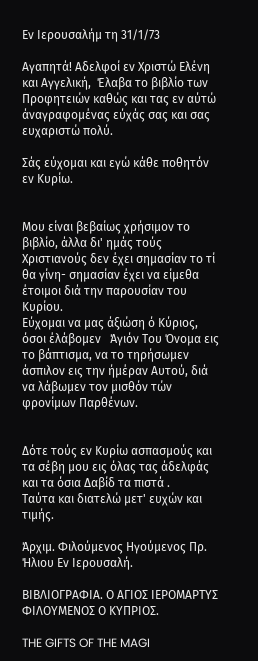Εν Ιερουσαλήμ τη 31/1/73

Αγαπητά! Αδελφοί εν Χριστώ Ελένη και Αγγελική,  Έλαβα το βιβλίο των Προφητειών καθώς και τας εν αύτώ άναγραφομένας εύχάς σας και σας ευχαριστώ πολύ.

Σάς εύχομαι και εγώ κάθε ποθητόν εν Κυρίω.


Μου είναι βεβαίως χρήσιμον το βιβλίο, άλλα δι' ημάς τούς Χριστιανούς δεν έχει σημασίαν το τί θα γίνη- σημασίαν έχει να είμεθα έτοιμοι διά την παρουσίαν του Κυρίου.
Εύχομαι να μας άξιώση ό Κύριος, όσοι έλάβομεν   Άγιόν Του Όνομα εις το βάπτισμα, να το τηρήσωμεν άσπιλον εις την ήμέραν Αυτού, διά να λάβωμεν τον μισθόν τών φρονίμων Παρθένων.


Δότε τούς εν Κυρίω ασπασμούς και τα σέβη μου εις όλας τας άδελφάς και τα όσια Δαβίδ τα πιστά .
Ταύτα και διατελώ μετ' ευχών και τιμής.

Άρχιμ. Φιλούμενος Ηγούμενος Πρ. Ήλιου Εν Ιερουσαλή.

ΒΙΒΛΙΟΓΡΑΦΙΑ. Ο ΑΓΙΟΣ ΙΕΡΟΜΑΡΤΥΣ ΦΙΛΟΥΜΕΝΟΣ Ο ΚΥΠΡΙΟΣ.

THE GIFTS OF THE MAGI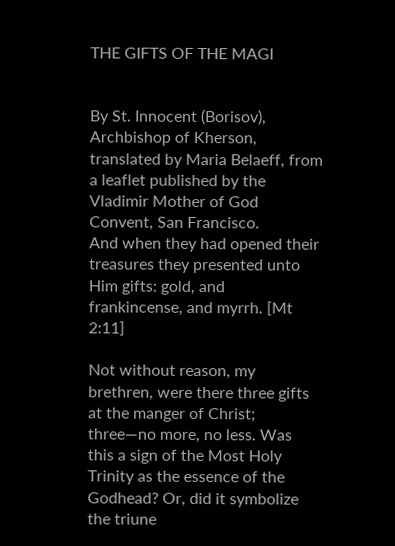THE GIFTS OF THE MAGI


By St. Innocent (Borisov), Archbishop of Kherson, translated by Maria Belaeff, from a leaflet published by the Vladimir Mother of God Convent, San Francisco.
And when they had opened their treasures they presented unto Him gifts: gold, and frankincense, and myrrh. [Mt 2:11]

Not without reason, my brethren, were there three gifts at the manger of Christ; three—no more, no less. Was this a sign of the Most Holy Trinity as the essence of the Godhead? Or, did it symbolize the triune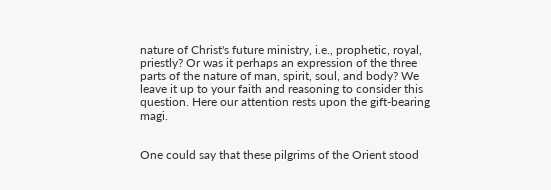nature of Christ's future ministry, i.e., prophetic, royal, priestly? Or was it perhaps an expression of the three parts of the nature of man, spirit, soul, and body? We leave it up to your faith and reasoning to consider this question. Here our attention rests upon the gift-bearing magi.


One could say that these pilgrims of the Orient stood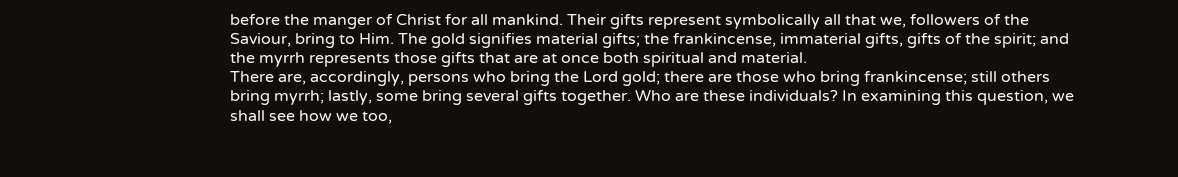before the manger of Christ for all mankind. Their gifts represent symbolically all that we, followers of the Saviour, bring to Him. The gold signifies material gifts; the frankincense, immaterial gifts, gifts of the spirit; and the myrrh represents those gifts that are at once both spiritual and material.
There are, accordingly, persons who bring the Lord gold; there are those who bring frankincense; still others bring myrrh; lastly, some bring several gifts together. Who are these individuals? In examining this question, we shall see how we too,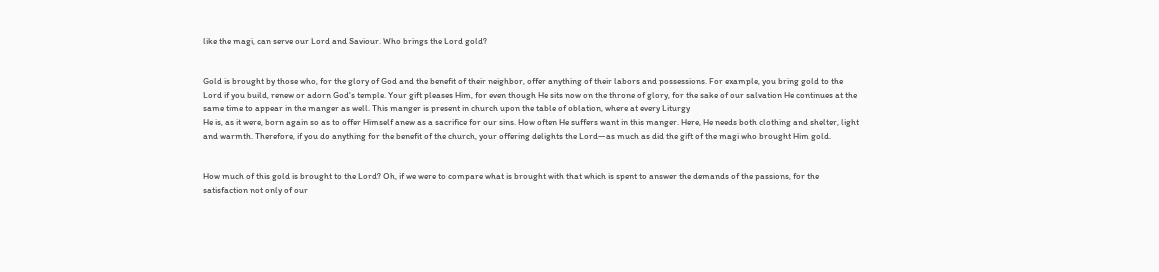like the magi, can serve our Lord and Saviour. Who brings the Lord gold?


Gold is brought by those who, for the glory of God and the benefit of their neighbor, offer anything of their labors and possessions. For example, you bring gold to the Lord if you build, renew or adorn God's temple. Your gift pleases Him, for even though He sits now on the throne of glory, for the sake of our salvation He continues at the same time to appear in the manger as well. This manger is present in church upon the table of oblation, where at every Liturgy
He is, as it were, born again so as to offer Himself anew as a sacrifice for our sins. How often He suffers want in this manger. Here, He needs both clothing and shelter, light and warmth. Therefore, if you do anything for the benefit of the church, your offering delights the Lord—as much as did the gift of the magi who brought Him gold.


How much of this gold is brought to the Lord? Oh, if we were to compare what is brought with that which is spent to answer the demands of the passions, for the satisfaction not only of our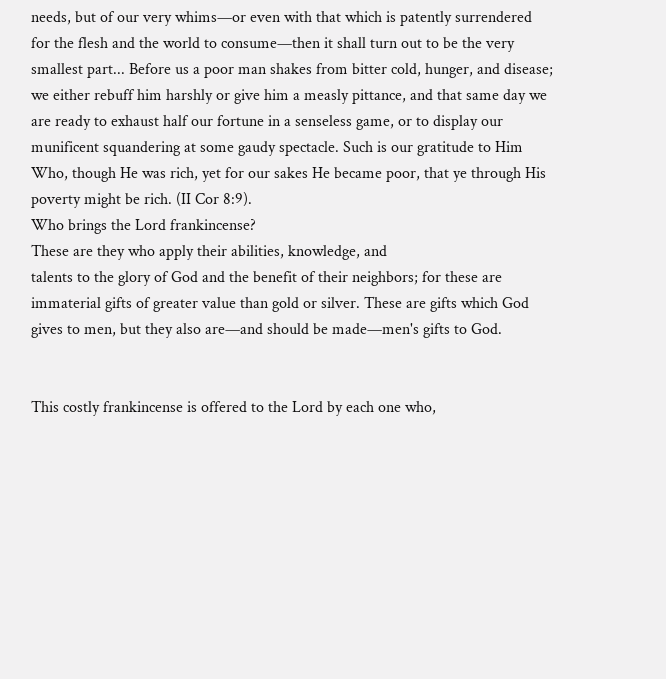needs, but of our very whims—or even with that which is patently surrendered for the flesh and the world to consume—then it shall turn out to be the very smallest part... Before us a poor man shakes from bitter cold, hunger, and disease; we either rebuff him harshly or give him a measly pittance, and that same day we are ready to exhaust half our fortune in a senseless game, or to display our munificent squandering at some gaudy spectacle. Such is our gratitude to Him Who, though He was rich, yet for our sakes He became poor, that ye through His poverty might be rich. (II Cor 8:9).
Who brings the Lord frankincense?
These are they who apply their abilities, knowledge, and
talents to the glory of God and the benefit of their neighbors; for these are immaterial gifts of greater value than gold or silver. These are gifts which God gives to men, but they also are—and should be made—men's gifts to God.


This costly frankincense is offered to the Lord by each one who,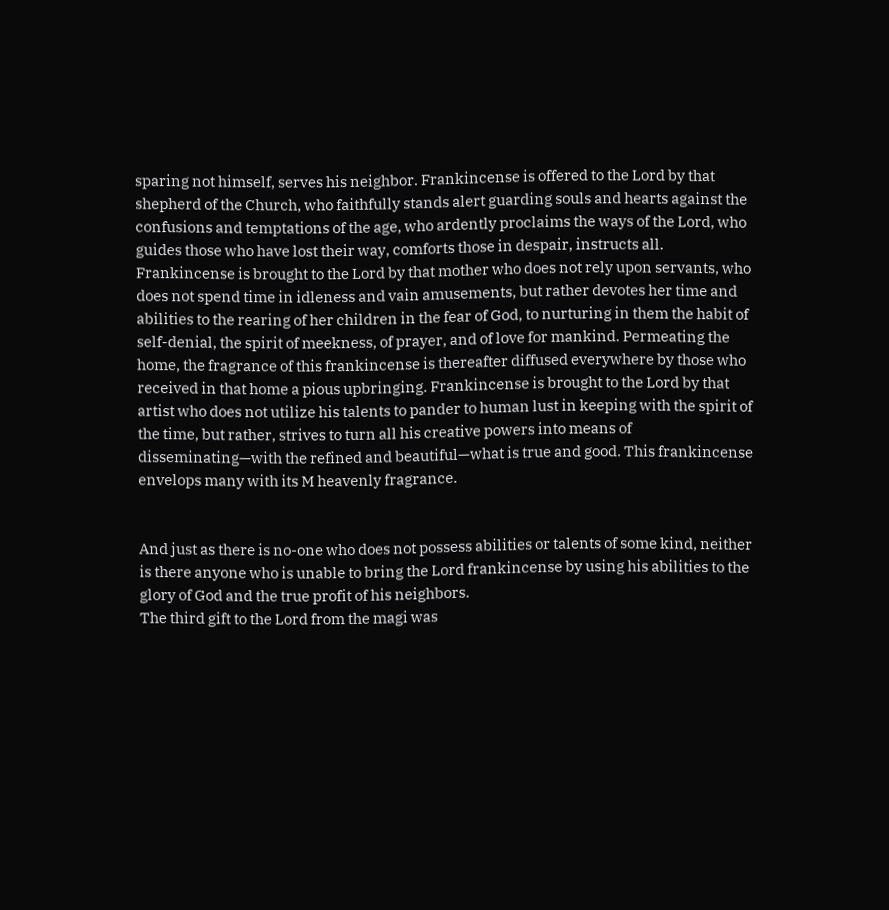sparing not himself, serves his neighbor. Frankincense is offered to the Lord by that shepherd of the Church, who faithfully stands alert guarding souls and hearts against the confusions and temptations of the age, who ardently proclaims the ways of the Lord, who guides those who have lost their way, comforts those in despair, instructs all. Frankincense is brought to the Lord by that mother who does not rely upon servants, who does not spend time in idleness and vain amusements, but rather devotes her time and abilities to the rearing of her children in the fear of God, to nurturing in them the habit of self-denial, the spirit of meekness, of prayer, and of love for mankind. Permeating the home, the fragrance of this frankincense is thereafter diffused everywhere by those who received in that home a pious upbringing. Frankincense is brought to the Lord by that artist who does not utilize his talents to pander to human lust in keeping with the spirit of the time, but rather, strives to turn all his creative powers into means of disseminating—with the refined and beautiful—what is true and good. This frankincense envelops many with its M heavenly fragrance.


And just as there is no-one who does not possess abilities or talents of some kind, neither is there anyone who is unable to bring the Lord frankincense by using his abilities to the glory of God and the true profit of his neighbors.
The third gift to the Lord from the magi was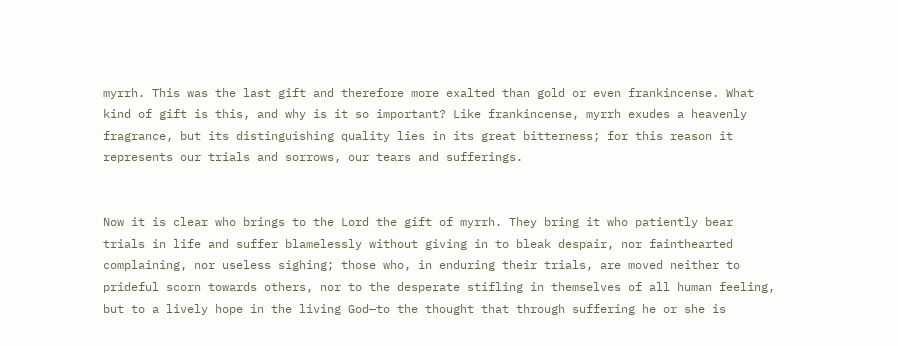myrrh. This was the last gift and therefore more exalted than gold or even frankincense. What kind of gift is this, and why is it so important? Like frankincense, myrrh exudes a heavenly fragrance, but its distinguishing quality lies in its great bitterness; for this reason it represents our trials and sorrows, our tears and sufferings.


Now it is clear who brings to the Lord the gift of myrrh. They bring it who patiently bear trials in life and suffer blamelessly without giving in to bleak despair, nor fainthearted complaining, nor useless sighing; those who, in enduring their trials, are moved neither to prideful scorn towards others, nor to the desperate stifling in themselves of all human feeling, but to a lively hope in the living God—to the thought that through suffering he or she is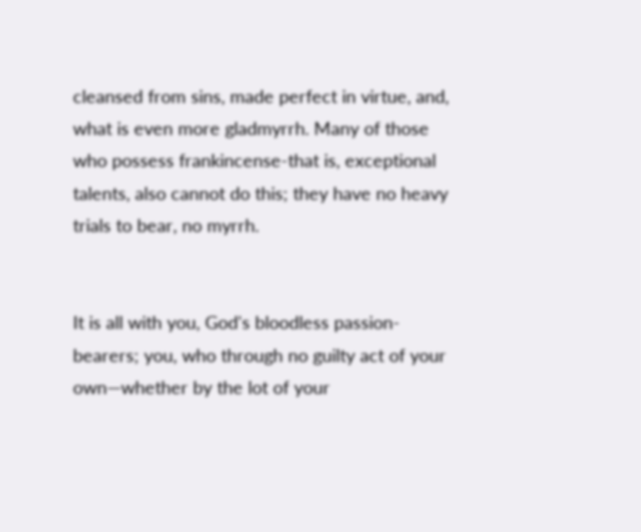cleansed from sins, made perfect in virtue, and, what is even more gladmyrrh. Many of those who possess frankincense-that is, exceptional talents, also cannot do this; they have no heavy trials to bear, no myrrh.


It is all with you, God's bloodless passion-bearers; you, who through no guilty act of your own—whether by the lot of your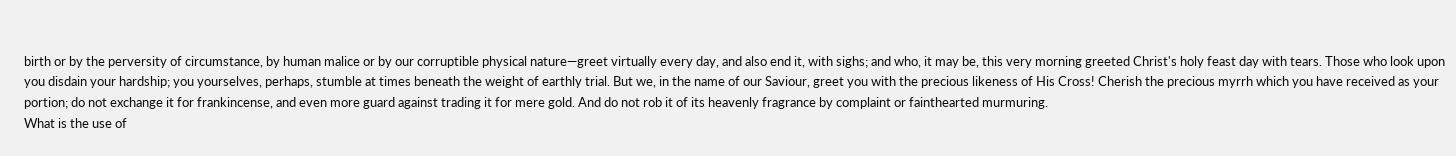birth or by the perversity of circumstance, by human malice or by our corruptible physical nature—greet virtually every day, and also end it, with sighs; and who, it may be, this very morning greeted Christ's holy feast day with tears. Those who look upon you disdain your hardship; you yourselves, perhaps, stumble at times beneath the weight of earthly trial. But we, in the name of our Saviour, greet you with the precious likeness of His Cross! Cherish the precious myrrh which you have received as your portion; do not exchange it for frankincense, and even more guard against trading it for mere gold. And do not rob it of its heavenly fragrance by complaint or fainthearted murmuring.
What is the use of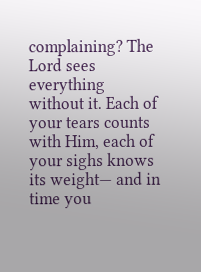complaining? The Lord sees everything without it. Each of your tears counts with Him, each of your sighs knows its weight— and in time you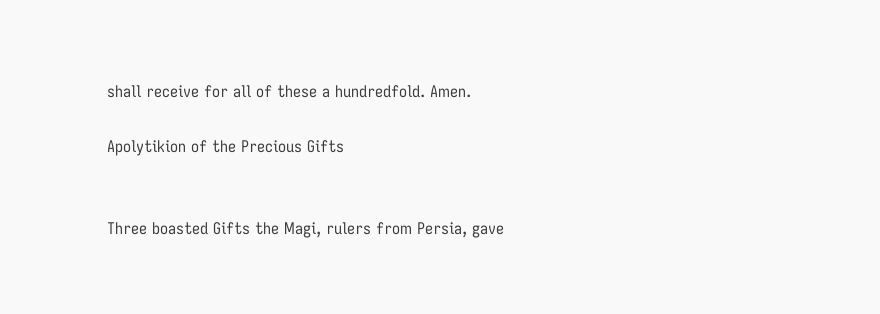shall receive for all of these a hundredfold. Amen.

Apolytikion of the Precious Gifts


Three boasted Gifts the Magi, rulers from Persia, gave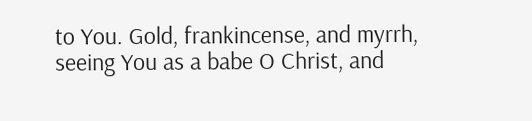to You. Gold, frankincense, and myrrh, seeing You as a babe O Christ, and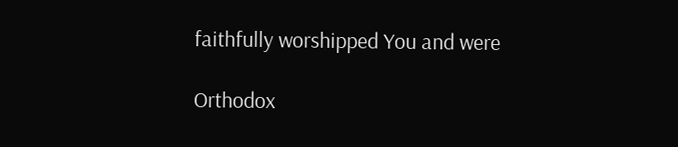faithfully worshipped You and were

Orthodox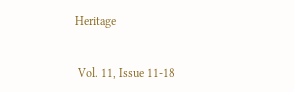Heritage


 Vol. 11, Issue 11-18